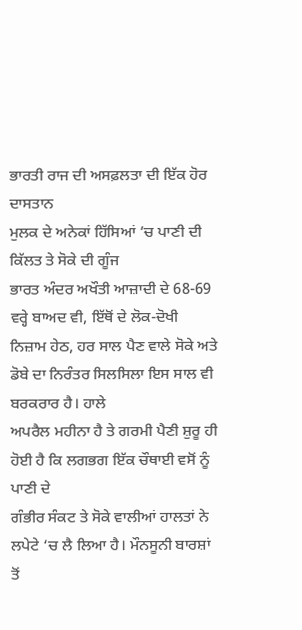ਭਾਰਤੀ ਰਾਜ ਦੀ ਅਸਫ਼ਲਤਾ ਦੀ ਇੱਕ ਹੋਰ ਦਾਸਤਾਨ
ਮੁਲਕ ਦੇ ਅਨੇਕਾਂ ਹਿੱਸਿਆਂ ’ਚ ਪਾਣੀ ਦੀ ਕਿੱਲਤ ਤੇ ਸੋਕੇ ਦੀ ਗੂੰਜ
ਭਾਰਤ ਅੰਦਰ ਅਖੌਤੀ ਆਜ਼ਾਦੀ ਦੇ 68-69 ਵਰ੍ਹੇ ਬਾਅਦ ਵੀ, ਇੱਥੋਂ ਦੇ ਲੋਕ-ਦੋਖੀ
ਨਿਜ਼ਾਮ ਹੇਠ, ਹਰ ਸਾਲ ਪੈਣ ਵਾਲੇ ਸੋਕੇ ਅਤੇ ਡੋਬੇ ਦਾ ਨਿਰੰਤਰ ਸਿਲਸਿਲਾ ਇਸ ਸਾਲ ਵੀ ਬਰਕਰਾਰ ਹੈ। ਹਾਲੇ
ਅਪਰੈਲ ਮਹੀਨਾ ਹੈ ਤੇ ਗਰਮੀ ਪੈਣੀ ਸ਼ੁਰੂ ਹੀ ਹੋਈ ਹੈ ਕਿ ਲਗਭਗ ਇੱਕ ਚੌਥਾਈ ਵਸੋਂ ਨੂੰ ਪਾਣੀ ਦੇ
ਗੰਭੀਰ ਸੰਕਟ ਤੇ ਸੋਕੇ ਵਾਲੀਆਂ ਹਾਲਤਾਂ ਨੇ ਲਪੇਟੇ ‘ਚ ਲੈ ਲਿਆ ਹੈ। ਮੌਨਸੂਨੀ ਬਾਰਸ਼ਾਂ
ਤੋਂ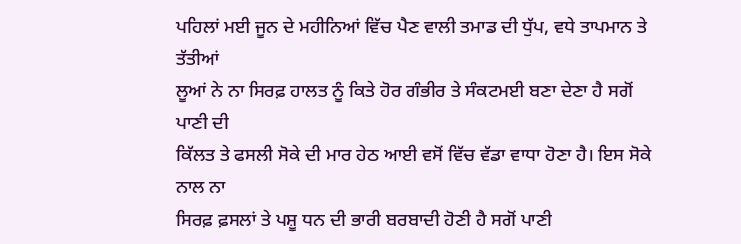ਪਹਿਲਾਂ ਮਈ ਜੂਨ ਦੇ ਮਹੀਨਿਆਂ ਵਿੱਚ ਪੈਣ ਵਾਲੀ ਤਮਾਡ ਦੀ ਧੁੱਪ, ਵਧੇ ਤਾਪਮਾਨ ਤੇ ਤੱਤੀਆਂ
ਲੂਆਂ ਨੇ ਨਾ ਸਿਰਫ਼ ਹਾਲਤ ਨੂੰ ਕਿਤੇ ਹੋਰ ਗੰਭੀਰ ਤੇ ਸੰਕਟਮਈ ਬਣਾ ਦੇਣਾ ਹੈ ਸਗੋਂ ਪਾਣੀ ਦੀ
ਕਿੱਲਤ ਤੇ ਫਸਲੀ ਸੋਕੇ ਦੀ ਮਾਰ ਹੇਠ ਆਈ ਵਸੋਂ ਵਿੱਚ ਵੱਡਾ ਵਾਧਾ ਹੋਣਾ ਹੈ। ਇਸ ਸੋਕੇ ਨਾਲ ਨਾ
ਸਿਰਫ਼ ਫ਼ਸਲਾਂ ਤੇ ਪਸ਼ੂ ਧਨ ਦੀ ਭਾਰੀ ਬਰਬਾਦੀ ਹੋਣੀ ਹੈ ਸਗੋਂ ਪਾਣੀ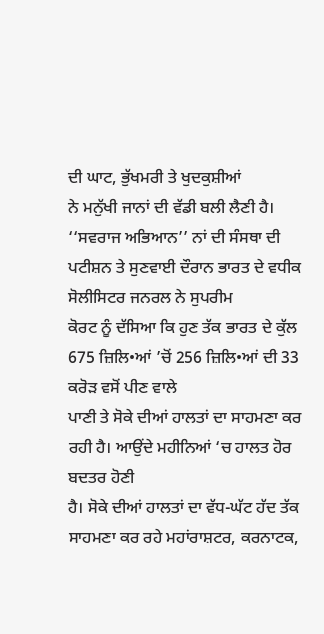ਦੀ ਘਾਟ, ਭੁੱਖਮਰੀ ਤੇ ਖੁਦਕੁਸ਼ੀਆਂ
ਨੇ ਮਨੁੱਖੀ ਜਾਨਾਂ ਦੀ ਵੱਡੀ ਬਲੀ ਲੈਣੀ ਹੈ।
‘‘ਸਵਰਾਜ ਅਭਿਆਨ’’ ਨਾਂ ਦੀ ਸੰਸਥਾ ਦੀ ਪਟੀਸ਼ਨ ਤੇ ਸੁਣਵਾਈ ਦੌਰਾਨ ਭਾਰਤ ਦੇ ਵਧੀਕ ਸੋਲੀਸਿਟਰ ਜਨਰਲ ਨੇ ਸੁਪਰੀਮ
ਕੋਰਟ ਨੂੰ ਦੱਸਿਆ ਕਿ ਹੁਣ ਤੱਕ ਭਾਰਤ ਦੇ ਕੁੱਲ 675 ਜ਼ਿਲਿ•ਆਂ ’ਚੋਂ 256 ਜ਼ਿਲਿ•ਆਂ ਦੀ 33 ਕਰੋੜ ਵਸੋਂ ਪੀਣ ਵਾਲੇ
ਪਾਣੀ ਤੇ ਸੋਕੇ ਦੀਆਂ ਹਾਲਤਾਂ ਦਾ ਸਾਹਮਣਾ ਕਰ ਰਹੀ ਹੈ। ਆਉਂਦੇ ਮਹੀਨਿਆਂ ‘ਚ ਹਾਲਤ ਹੋਰ ਬਦਤਰ ਹੋਣੀ
ਹੈ। ਸੋਕੇ ਦੀਆਂ ਹਾਲਤਾਂ ਦਾ ਵੱਧ-ਘੱਟ ਹੱਦ ਤੱਕ ਸਾਹਮਣਾ ਕਰ ਰਹੇ ਮਹਾਂਰਾਸ਼ਟਰ, ਕਰਨਾਟਕ,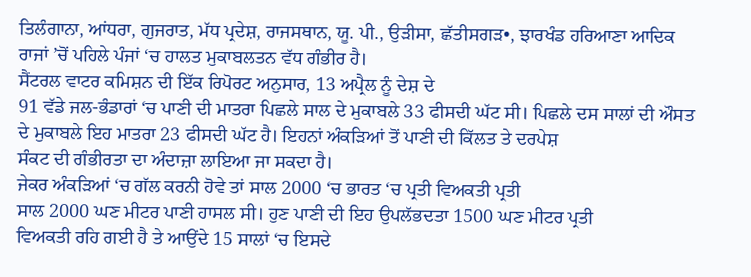ਤਿਲੰਗਾਨਾ, ਆਂਧਰਾ, ਗੁਜਰਾਤ, ਮੱਧ ਪ੍ਰਦੇਸ਼, ਰਾਜਸਥਾਨ, ਯੂ. ਪੀ., ਉੜੀਸਾ, ਛੱਤੀਸਗੜ•, ਝਾਰਖੰਡ ਹਰਿਆਣਾ ਆਦਿਕ
ਰਾਜਾਂ ’ਚੋਂ ਪਹਿਲੇ ਪੰਜਾਂ ‘ਚ ਹਾਲਤ ਮੁਕਾਬਲਤਨ ਵੱਧ ਗੰਭੀਰ ਹੈ।
ਸੈਂਟਰਲ ਵਾਟਰ ਕਮਿਸ਼ਨ ਦੀ ਇੱਕ ਰਿਪੋਰਟ ਅਨੁਸਾਰ, 13 ਅਪ੍ਰੈਲ ਨੂੰ ਦੇਸ਼ ਦੇ
91 ਵੱਡੇ ਜਲ-ਭੰਡਾਰਾਂ ‘ਚ ਪਾਣੀ ਦੀ ਮਾਤਰਾ ਪਿਛਲੇ ਸਾਲ ਦੇ ਮੁਕਾਬਲੇ 33 ਫੀਸਦੀ ਘੱਟ ਸੀ। ਪਿਛਲੇ ਦਸ ਸਾਲਾਂ ਦੀ ਔਸਤ
ਦੇ ਮੁਕਾਬਲੇ ਇਹ ਮਾਤਰਾ 23 ਫੀਸਦੀ ਘੱਟ ਹੈ। ਇਹਨਾਂ ਅੰਕੜਿਆਂ ਤੋਂ ਪਾਣੀ ਦੀ ਕਿੱਲਤ ਤੇ ਦਰਪੇਸ਼
ਸੰਕਟ ਦੀ ਗੰਭੀਰਤਾ ਦਾ ਅੰਦਾਜ਼ਾ ਲਾਇਆ ਜਾ ਸਕਦਾ ਹੈ।
ਜੇਕਰ ਅੰਕੜਿਆਂ ‘ਚ ਗੱਲ ਕਰਨੀ ਹੋਵੇ ਤਾਂ ਸਾਲ 2000 ‘ਚ ਭਾਰਤ ‘ਚ ਪ੍ਰਤੀ ਵਿਅਕਤੀ ਪ੍ਰਤੀ
ਸਾਲ 2000 ਘਣ ਮੀਟਰ ਪਾਣੀ ਹਾਸਲ ਸੀ। ਹੁਣ ਪਾਣੀ ਦੀ ਇਹ ਉਪਲੱਭਦਤਾ 1500 ਘਣ ਮੀਟਰ ਪ੍ਰਤੀ
ਵਿਅਕਤੀ ਰਹਿ ਗਈ ਹੈ ਤੇ ਆਉਂਦੇ 15 ਸਾਲਾਂ ‘ਚ ਇਸਦੇ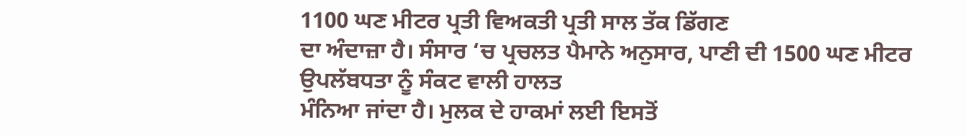1100 ਘਣ ਮੀਟਰ ਪ੍ਰਤੀ ਵਿਅਕਤੀ ਪ੍ਰਤੀ ਸਾਲ ਤੱਕ ਡਿੱਗਣ
ਦਾ ਅੰਦਾਜ਼ਾ ਹੈ। ਸੰਸਾਰ ‘ਚ ਪ੍ਰਚਲਤ ਪੈਮਾਨੇ ਅਨੁਸਾਰ, ਪਾਣੀ ਦੀ 1500 ਘਣ ਮੀਟਰ ਉਪਲੱਬਧਤਾ ਨੂੰ ਸੰਕਟ ਵਾਲੀ ਹਾਲਤ
ਮੰਨਿਆ ਜਾਂਦਾ ਹੈ। ਮੁਲਕ ਦੇ ਹਾਕਮਾਂ ਲਈ ਇਸਤੋਂ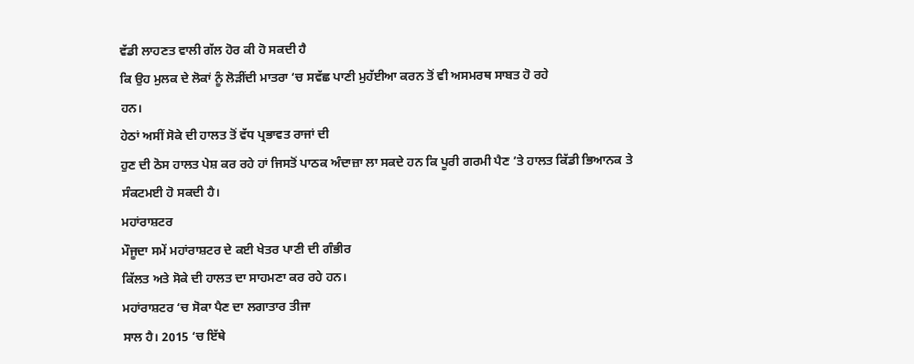ਵੱਡੀ ਲਾਹਣਤ ਵਾਲੀ ਗੱਲ ਹੋਰ ਕੀ ਹੋ ਸਕਦੀ ਹੈ
ਕਿ ਉਹ ਮੁਲਕ ਦੇ ਲੋਕਾਂ ਨੂੰ ਲੋੜੀਂਦੀ ਮਾਤਰਾ ‘ਚ ਸਵੱਛ ਪਾਣੀ ਮੁਹੱਈਆ ਕਰਨ ਤੋਂ ਵੀ ਅਸਮਰਥ ਸਾਬਤ ਹੋ ਰਹੇ
ਹਨ।
ਹੇਠਾਂ ਅਸੀਂ ਸੋਕੇ ਦੀ ਹਾਲਤ ਤੋਂ ਵੱਧ ਪ੍ਰਭਾਵਤ ਰਾਜਾਂ ਦੀ
ਹੁਣ ਦੀ ਠੋਸ ਹਾਲਤ ਪੇਸ਼ ਕਰ ਰਹੇ ਹਾਂ ਜਿਸਤੋਂ ਪਾਠਕ ਅੰਦਾਜ਼ਾ ਲਾ ਸਕਦੇ ਹਨ ਕਿ ਪੂਰੀ ਗਰਮੀ ਪੈਣ ’ਤੇ ਹਾਲਤ ਕਿੱਡੀ ਭਿਆਨਕ ਤੇ
ਸੰਕਟਮਈ ਹੋ ਸਕਦੀ ਹੈ।
ਮਹਾਂਰਾਸ਼ਟਰ
ਮੌਜੂਦਾ ਸਮੇਂ ਮਹਾਂਰਾਸ਼ਟਰ ਦੇ ਕਈ ਖੇਤਰ ਪਾਣੀ ਦੀ ਗੰਭੀਰ
ਕਿੱਲਤ ਅਤੇ ਸੋਕੇ ਦੀ ਹਾਲਤ ਦਾ ਸਾਹਮਣਾ ਕਰ ਰਹੇ ਹਨ।
ਮਹਾਂਰਾਸ਼ਟਰ ‘ਚ ਸੋਕਾ ਪੈਣ ਦਾ ਲਗਾਤਾਰ ਤੀਜਾ
ਸਾਲ ਹੈ। 2015 ‘ਚ ਇੱਥੇ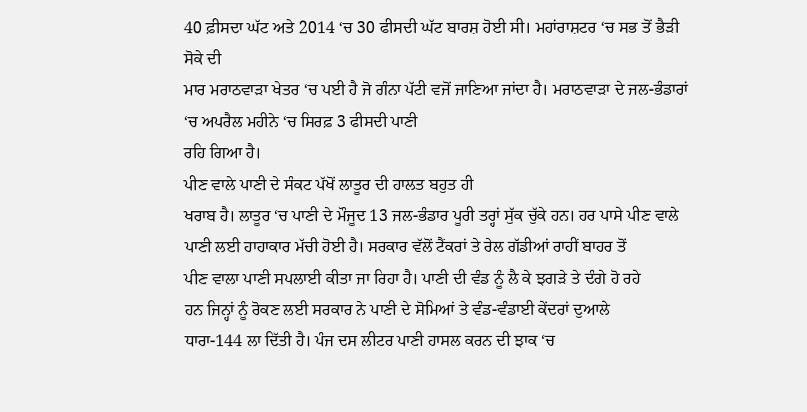40 ਫ਼ੀਸਦਾ ਘੱਟ ਅਤੇ 2014 ‘ਚ 30 ਫੀਸਦੀ ਘੱਟ ਬਾਰਸ਼ ਹੋਈ ਸੀ। ਮਹਾਂਰਾਸ਼ਟਰ ‘ਚ ਸਭ ਤੋਂ ਭੈੜੀ ਸੋਕੇ ਦੀ
ਮਾਰ ਮਰਾਠਵਾੜਾ ਖੇਤਰ ‘ਚ ਪਈ ਹੈ ਜੋ ਗੰਨਾ ਪੱਟੀ ਵਜੋਂ ਜਾਣਿਆ ਜਾਂਦਾ ਹੈ। ਮਰਾਠਵਾੜਾ ਦੇ ਜਲ-ਭੰਡਾਰਾਂ ‘ਚ ਅਪਰੈਲ ਮਹੀਨੇ ‘ਚ ਸਿਰਫ਼ 3 ਫੀਸਦੀ ਪਾਣੀ
ਰਹਿ ਗਿਆ ਹੈ।
ਪੀਣ ਵਾਲੇ ਪਾਣੀ ਦੇ ਸੰਕਟ ਪੱਖੋਂ ਲਾਤੂਰ ਦੀ ਹਾਲਤ ਬਹੁਤ ਹੀ
ਖਰਾਬ ਹੈ। ਲਾਤੂਰ ‘ਚ ਪਾਣੀ ਦੇ ਮੌਜੂਦ 13 ਜਲ-ਭੰਡਾਰ ਪੂਰੀ ਤਰ੍ਹਾਂ ਸੁੱਕ ਚੁੱਕੇ ਹਨ। ਹਰ ਪਾਸੇ ਪੀਣ ਵਾਲੇ
ਪਾਣੀ ਲਈ ਹਾਹਾਕਾਰ ਮੱਚੀ ਹੋਈ ਹੈ। ਸਰਕਾਰ ਵੱਲੋਂ ਟੈਂਕਰਾਂ ਤੇ ਰੇਲ ਗੱਡੀਆਂ ਰਾਹੀਂ ਬਾਹਰ ਤੋਂ
ਪੀਣ ਵਾਲਾ ਪਾਣੀ ਸਪਲਾਈ ਕੀਤਾ ਜਾ ਰਿਹਾ ਹੈ। ਪਾਣੀ ਦੀ ਵੰਡ ਨੂੰ ਲੈ ਕੇ ਝਗੜੇ ਤੇ ਦੰਗੇ ਹੋ ਰਹੇ
ਹਨ ਜਿਨ੍ਹਾਂ ਨੂੰ ਰੋਕਣ ਲਈ ਸਰਕਾਰ ਨੇ ਪਾਣੀ ਦੇ ਸੋਮਿਆਂ ਤੇ ਵੰਡ-ਵੰਡਾਈ ਕੇਂਦਰਾਂ ਦੁਆਲੇ
ਧਾਰਾ-144 ਲਾ ਦਿੱਤੀ ਹੈ। ਪੰਜ ਦਸ ਲੀਟਰ ਪਾਣੀ ਹਾਸਲ ਕਰਨ ਦੀ ਝਾਕ ‘ਚ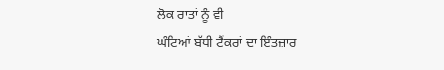ਲੋਕ ਰਾਤਾਂ ਨੂੰ ਵੀ
ਘੰਟਿਆਂ ਬੱਧੀ ਟੈਂਕਰਾਂ ਦਾ ਇੰਤਜ਼ਾਰ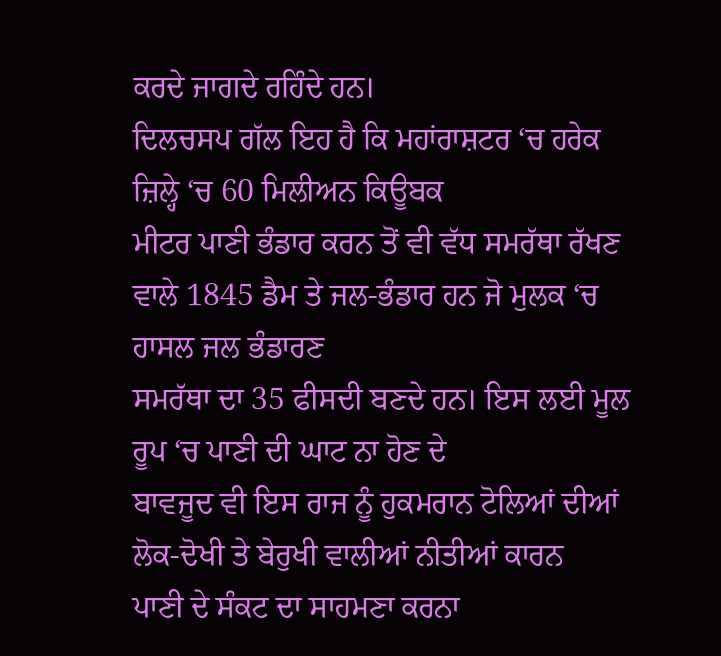ਕਰਦੇ ਜਾਗਦੇ ਰਹਿੰਦੇ ਹਨ।
ਦਿਲਚਸਪ ਗੱਲ ਇਹ ਹੈ ਕਿ ਮਹਾਂਰਾਸ਼ਟਰ ‘ਚ ਹਰੇਕ ਜ਼ਿਲ੍ਹੇ ‘ਚ 60 ਮਿਲੀਅਨ ਕਿਊਬਕ
ਮੀਟਰ ਪਾਣੀ ਭੰਡਾਰ ਕਰਨ ਤੋਂ ਵੀ ਵੱਧ ਸਮਰੱਥਾ ਰੱਖਣ ਵਾਲੇ 1845 ਡੈਮ ਤੇ ਜਲ-ਭੰਡਾਰ ਹਨ ਜੋ ਮੁਲਕ ‘ਚ ਹਾਸਲ ਜਲ ਭੰਡਾਰਣ
ਸਮਰੱਥਾ ਦਾ 35 ਫੀਸਦੀ ਬਣਦੇ ਹਨ। ਇਸ ਲਈ ਮੂਲ ਰੂਪ ‘ਚ ਪਾਣੀ ਦੀ ਘਾਟ ਨਾ ਹੋਣ ਦੇ
ਬਾਵਜੂਦ ਵੀ ਇਸ ਰਾਜ ਨੂੰ ਹੁਕਮਰਾਨ ਟੋਲਿਆਂ ਦੀਆਂ ਲੋਕ-ਦੋਖੀ ਤੇ ਬੇਰੁਖੀ ਵਾਲੀਆਂ ਨੀਤੀਆਂ ਕਾਰਨ
ਪਾਣੀ ਦੇ ਸੰਕਟ ਦਾ ਸਾਹਮਣਾ ਕਰਨਾ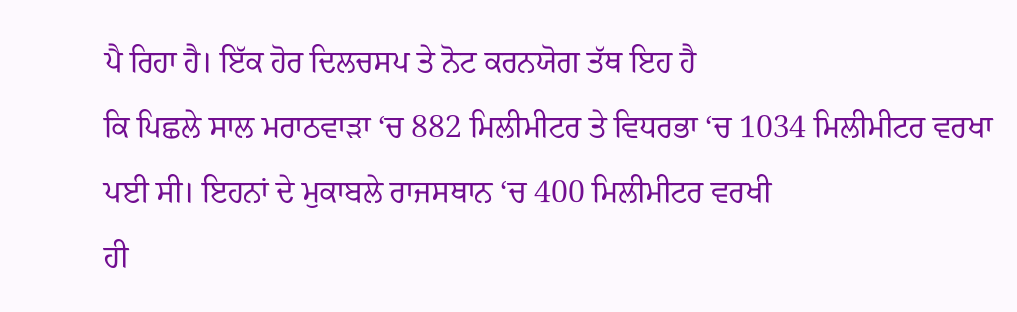ਪੈ ਰਿਹਾ ਹੈ। ਇੱਕ ਹੋਰ ਦਿਲਚਸਪ ਤੇ ਨੋਟ ਕਰਨਯੋਗ ਤੱਥ ਇਹ ਹੈ
ਕਿ ਪਿਛਲੇ ਸਾਲ ਮਰਾਠਵਾੜਾ ‘ਚ 882 ਮਿਲੀਮੀਟਰ ਤੇ ਵਿਧਰਭਾ ‘ਚ 1034 ਮਿਲੀਮੀਟਰ ਵਰਖਾ ਪਈ ਸੀ। ਇਹਨਾਂ ਦੇ ਮੁਕਾਬਲੇ ਰਾਜਸਥਾਨ ‘ਚ 400 ਮਿਲੀਮੀਟਰ ਵਰਖੀ
ਹੀ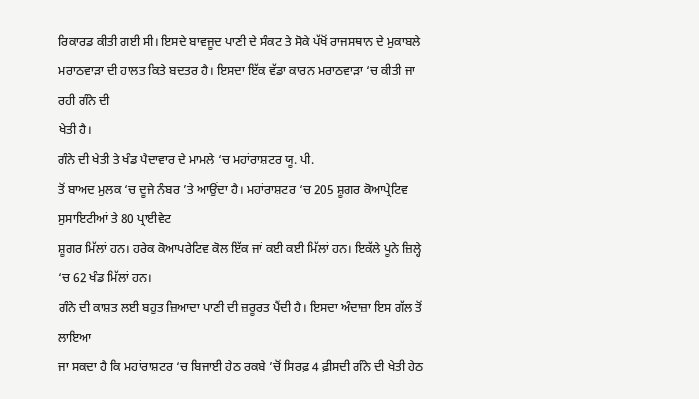ਰਿਕਾਰਡ ਕੀਤੀ ਗਈ ਸੀ। ਇਸਦੇ ਬਾਵਜੂਦ ਪਾਣੀ ਦੇ ਸੰਕਟ ਤੇ ਸੋਕੇ ਪੱਖੋਂ ਰਾਜਸਥਾਨ ਦੇ ਮੁਕਾਬਲੇ
ਮਰਾਠਵਾੜਾ ਦੀ ਹਾਲਤ ਕਿਤੇ ਬਦਤਰ ਹੈ। ਇਸਦਾ ਇੱਕ ਵੱਡਾ ਕਾਰਨ ਮਰਾਠਵਾੜਾ ‘ਚ ਕੀਤੀ ਜਾ ਰਹੀ ਗੰਨੇ ਦੀ
ਖੇਤੀ ਹੈ।
ਗੰਨੇ ਦੀ ਖੇਤੀ ਤੇ ਖੰਡ ਪੈਦਾਵਾਰ ਦੇ ਮਾਮਲੇ ‘ਚ ਮਹਾਂਰਾਸ਼ਟਰ ਯੂ. ਪੀ.
ਤੋਂ ਬਾਅਦ ਮੁਲਕ ‘ਚ ਦੂਜੇ ਨੰਬਰ ’ਤੇ ਆਉਂਦਾ ਹੈ। ਮਹਾਂਰਾਸ਼ਟਰ ‘ਚ 205 ਸ਼ੂਗਰ ਕੋਆਪ੍ਰੇਟਿਵ ਸੁਸਾਇਟੀਆਂ ਤੇ 80 ਪ੍ਰਾਈਵੇਟ
ਸ਼ੂਗਰ ਮਿੱਲਾਂ ਹਨ। ਹਰੇਕ ਕੋਆਪਰੇਟਿਵ ਕੋਲ ਇੱਕ ਜਾਂ ਕਈ ਕਈ ਮਿੱਲਾਂ ਹਨ। ਇਕੱਲੇ ਪੂਨੇ ਜ਼ਿਲ੍ਹੇ ‘ਚ 62 ਖੰਡ ਮਿੱਲਾਂ ਹਨ।
ਗੰਨੇ ਦੀ ਕਾਸ਼ਤ ਲਈ ਬਹੁਤ ਜ਼ਿਆਦਾ ਪਾਣੀ ਦੀ ਜ਼ਰੂਰਤ ਪੈਂਦੀ ਹੈ। ਇਸਦਾ ਅੰਦਾਜ਼ਾ ਇਸ ਗੱਲ ਤੋਂ ਲਾਇਆ
ਜਾ ਸਕਦਾ ਹੈ ਕਿ ਮਹਾਂਰਾਸ਼ਟਰ ‘ਚ ਬਿਜਾਈ ਹੇਠ ਰਕਬੇ ’ਚੋਂ ਸਿਰਫ਼ 4 ਫ਼ੀਸਦੀ ਗੰਨੇ ਦੀ ਖੇਤੀ ਹੇਠ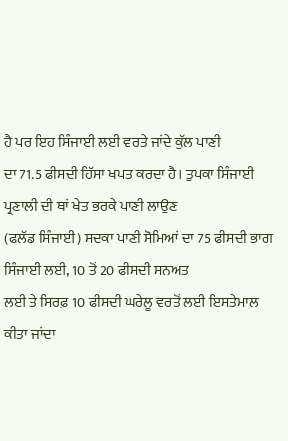ਹੈ ਪਰ ਇਹ ਸਿੰਜਾਈ ਲਈ ਵਰਤੇ ਜਾਂਦੇ ਕੁੱਲ ਪਾਣੀ
ਦਾ 71.5 ਫੀਸਦੀ ਹਿੱਸਾ ਖਪਤ ਕਰਦਾ ਹੈ। ਤੁਪਕਾ ਸਿੰਜਾਈ ਪ੍ਰਣਾਲੀ ਦੀ ਥਾਂ ਖੇਤ ਭਰਕੇ ਪਾਣੀ ਲਾਉਣ
(ਫਲੱਡ ਸਿੰਜਾਈ) ਸਦਕਾ ਪਾਣੀ ਸੋਮਿਆਂ ਦਾ 75 ਫੀਸਦੀ ਭਾਗ ਸਿੰਜਾਈ ਲਈ, 10 ਤੋਂ 20 ਫੀਸਦੀ ਸਨਅਤ
ਲਈ ਤੇ ਸਿਰਫ਼ 10 ਫੀਸਦੀ ਘਰੇਲੂ ਵਰਤੋਂ ਲਈ ਇਸਤੇਮਾਲ ਕੀਤਾ ਜਾਂਦਾ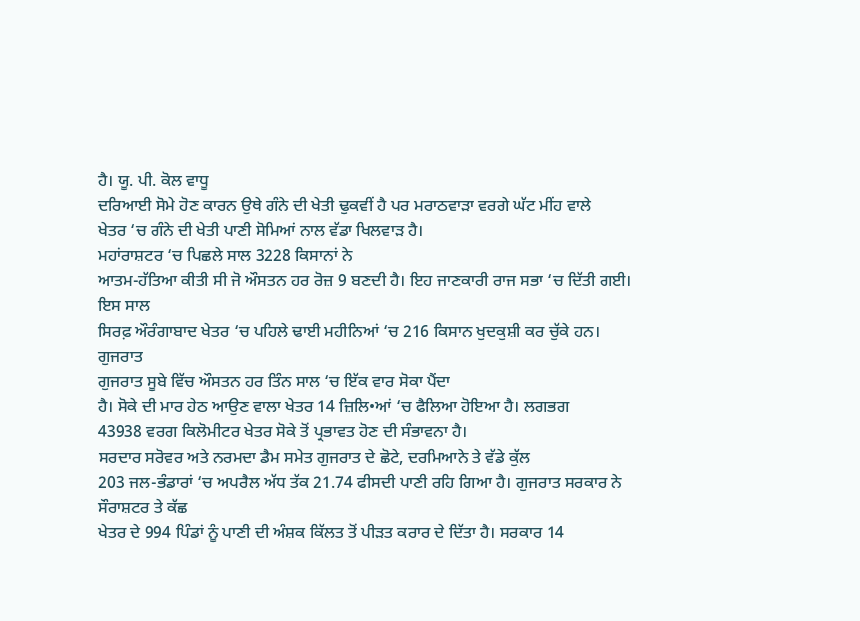ਹੈ। ਯੂ. ਪੀ. ਕੋਲ ਵਾਧੂ
ਦਰਿਆਈ ਸੋਮੇ ਹੋਣ ਕਾਰਨ ਉਥੇ ਗੰਨੇ ਦੀ ਖੇਤੀ ਢੁਕਵੀਂ ਹੈ ਪਰ ਮਰਾਠਵਾੜਾ ਵਰਗੇ ਘੱਟ ਮੀਂਹ ਵਾਲੇ
ਖੇਤਰ ‘ਚ ਗੰਨੇ ਦੀ ਖੇਤੀ ਪਾਣੀ ਸੋਮਿਆਂ ਨਾਲ ਵੱਡਾ ਖਿਲਵਾੜ ਹੈ।
ਮਹਾਂਰਾਸ਼ਟਰ ‘ਚ ਪਿਛਲੇ ਸਾਲ 3228 ਕਿਸਾਨਾਂ ਨੇ
ਆਤਮ-ਹੱਤਿਆ ਕੀਤੀ ਸੀ ਜੋ ਔਸਤਨ ਹਰ ਰੋਜ਼ 9 ਬਣਦੀ ਹੈ। ਇਹ ਜਾਣਕਾਰੀ ਰਾਜ ਸਭਾ ‘ਚ ਦਿੱਤੀ ਗਈ। ਇਸ ਸਾਲ
ਸਿਰਫ਼ ਔਰੰਗਾਬਾਦ ਖੇਤਰ ‘ਚ ਪਹਿਲੇ ਢਾਈ ਮਹੀਨਿਆਂ ‘ਚ 216 ਕਿਸਾਨ ਖੁਦਕੁਸ਼ੀ ਕਰ ਚੁੱਕੇ ਹਨ।
ਗੁਜਰਾਤ
ਗੁਜਰਾਤ ਸੂਬੇ ਵਿੱਚ ਔਸਤਨ ਹਰ ਤਿੰਨ ਸਾਲ ‘ਚ ਇੱਕ ਵਾਰ ਸੋਕਾ ਪੈਂਦਾ
ਹੈ। ਸੋਕੇ ਦੀ ਮਾਰ ਹੇਠ ਆਉਣ ਵਾਲਾ ਖੇਤਰ 14 ਜ਼ਿਲਿ•ਆਂ ‘ਚ ਫੈਲਿਆ ਹੋਇਆ ਹੈ। ਲਗਭਗ
43938 ਵਰਗ ਕਿਲੋਮੀਟਰ ਖੇਤਰ ਸੋਕੇ ਤੋਂ ਪ੍ਰਭਾਵਤ ਹੋਣ ਦੀ ਸੰਭਾਵਨਾ ਹੈ।
ਸਰਦਾਰ ਸਰੋਵਰ ਅਤੇ ਨਰਮਦਾ ਡੈਮ ਸਮੇਤ ਗੁਜਰਾਤ ਦੇ ਛੋਟੇ, ਦਰਮਿਆਨੇ ਤੇ ਵੱਡੇ ਕੁੱਲ
203 ਜਲ-ਭੰਡਾਰਾਂ ‘ਚ ਅਪਰੈਲ ਅੱਧ ਤੱਕ 21.74 ਫੀਸਦੀ ਪਾਣੀ ਰਹਿ ਗਿਆ ਹੈ। ਗੁਜਰਾਤ ਸਰਕਾਰ ਨੇ ਸੌਰਾਸ਼ਟਰ ਤੇ ਕੱਛ
ਖੇਤਰ ਦੇ 994 ਪਿੰਡਾਂ ਨੂੰ ਪਾਣੀ ਦੀ ਅੰਸ਼ਕ ਕਿੱਲਤ ਤੋਂ ਪੀੜਤ ਕਰਾਰ ਦੇ ਦਿੱਤਾ ਹੈ। ਸਰਕਾਰ 14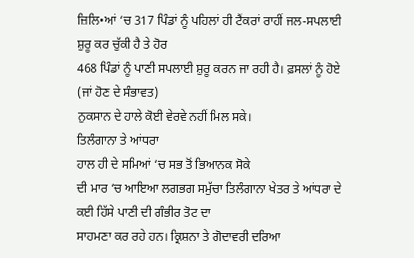ਜ਼ਿਲਿ•ਆਂ ‘ਚ 317 ਪਿੰਡਾਂ ਨੂੰ ਪਹਿਲਾਂ ਹੀ ਟੈਂਕਰਾਂ ਰਾਹੀਂ ਜਲ-ਸਪਲਾਈ ਸ਼ੁਰੂ ਕਰ ਚੁੱਕੀ ਹੈ ਤੇ ਹੋਰ
468 ਪਿੰਡਾਂ ਨੂੰ ਪਾਣੀ ਸਪਲਾਈ ਸ਼ੁਰੂ ਕਰਨ ਜਾ ਰਹੀ ਹੈ। ਫ਼ਸਲਾਂ ਨੂੰ ਹੋਏ (ਜਾਂ ਹੋਣ ਦੇ ਸੰਭਾਵਤ)
ਨੁਕਸਾਨ ਦੇ ਹਾਲੇ ਕੋਈ ਵੇਰਵੇ ਨਹੀਂ ਮਿਲ ਸਕੇ।
ਤਿਲੰਗਾਨਾ ਤੇ ਆਂਧਰਾ
ਹਾਲ ਹੀ ਦੇ ਸਮਿਆਂ ‘ਚ ਸਭ ਤੋਂ ਭਿਆਨਕ ਸੋਕੇ
ਦੀ ਮਾਰ ‘ਚ ਆਇਆ ਲਗਭਗ ਸਮੁੱਚਾ ਤਿਲੰਗਾਨਾ ਖੇਤਰ ਤੇ ਆਂਧਰਾ ਦੇ ਕਈ ਹਿੱਸੇ ਪਾਣੀ ਦੀ ਗੰਭੀਰ ਤੋਟ ਦਾ
ਸਾਹਮਣਾ ਕਰ ਰਹੇ ਹਨ। ਕ੍ਰਿਸ਼ਨਾ ਤੇ ਗੋਦਾਵਰੀ ਦਰਿਆ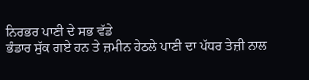ਨਿਰਭਰ ਪਾਣੀ ਦੇ ਸਭ ਵੱਡੇ
ਭੰਡਾਰ ਸੁੱਕ ਗਏ ਹਨ ਤੇ ਜ਼ਮੀਨ ਹੇਠਲੇ ਪਾਣੀ ਦਾ ਪੱਧਰ ਤੇਜ਼ੀ ਨਾਲ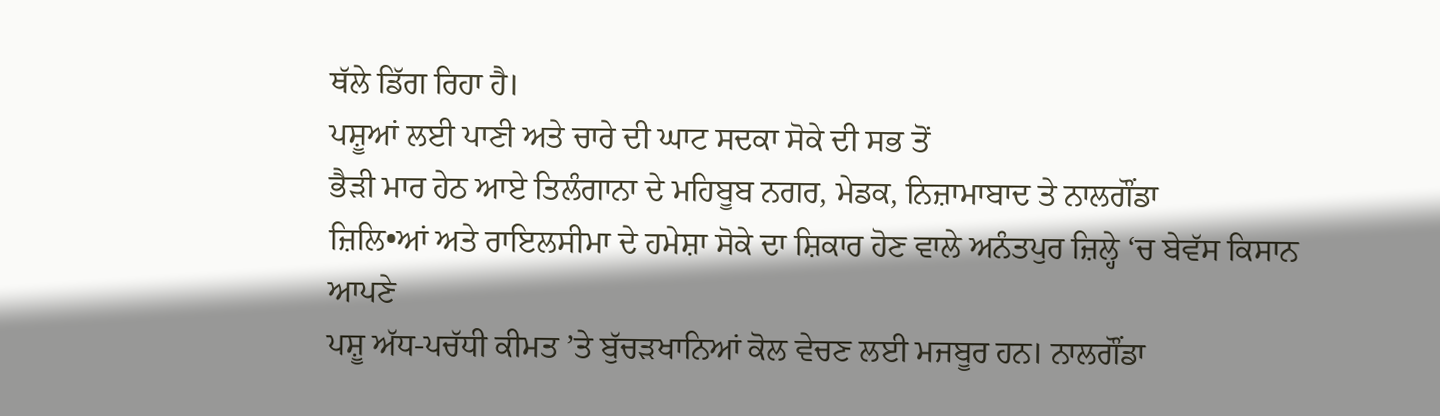ਥੱਲੇ ਡਿੱਗ ਰਿਹਾ ਹੈ।
ਪਸ਼ੂਆਂ ਲਈ ਪਾਣੀ ਅਤੇ ਚਾਰੇ ਦੀ ਘਾਟ ਸਦਕਾ ਸੋਕੇ ਦੀ ਸਭ ਤੋਂ
ਭੈੜੀ ਮਾਰ ਹੇਠ ਆਏ ਤਿਲੰਗਾਨਾ ਦੇ ਮਹਿਬੂਬ ਨਗਰ, ਮੇਡਕ, ਨਿਜ਼ਾਮਾਬਾਦ ਤੇ ਨਾਲਗੌਂਡਾ
ਜ਼ਿਲਿ•ਆਂ ਅਤੇ ਰਾਇਲਸੀਮਾ ਦੇ ਹਮੇਸ਼ਾ ਸੋਕੇ ਦਾ ਸ਼ਿਕਾਰ ਹੋਣ ਵਾਲੇ ਅਨੰਤਪੁਰ ਜ਼ਿਲ੍ਹੇ ‘ਚ ਬੇਵੱਸ ਕਿਸਾਨ ਆਪਣੇ
ਪਸ਼ੂ ਅੱਧ-ਪਚੱਧੀ ਕੀਮਤ ’ਤੇ ਬੁੱਚੜਖਾਨਿਆਂ ਕੋਲ ਵੇਚਣ ਲਈ ਮਜਬੂਰ ਹਨ। ਨਾਲਗੌਂਡਾ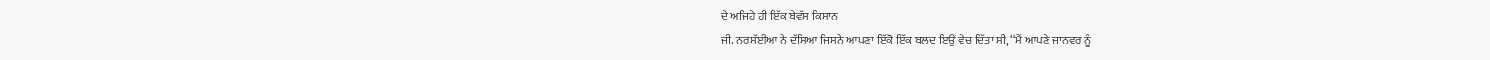ਦੇ ਅਜਿਹੇ ਹੀ ਇੱਕ ਬੇਵੱਸ ਕਿਸਾਨ
ਜੀ. ਨਰਸੱਈਆ ਨੇ ਦੱਸਿਆ ਜਿਸਨੇ ਆਪਣਾ ਇੱਕੋ ਇੱਕ ਬਲਦ ਇਉਂ ਵੇਚ ਦਿੱਤਾ ਸੀ, ‘‘ਮੈਂ ਆਪਣੇ ਜਾਨਵਰ ਨੂੰ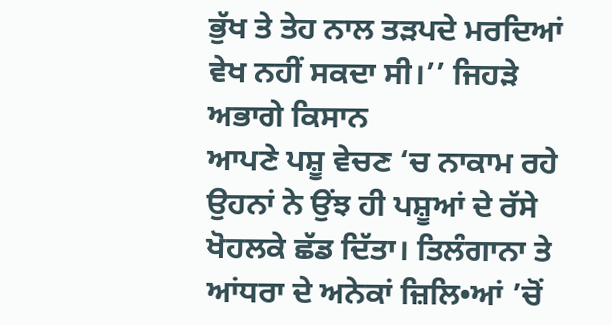ਭੁੱਖ ਤੇ ਤੇਹ ਨਾਲ ਤੜਪਦੇ ਮਰਦਿਆਂ ਵੇਖ ਨਹੀਂ ਸਕਦਾ ਸੀ।’’ ਜਿਹੜੇ ਅਭਾਗੇ ਕਿਸਾਨ
ਆਪਣੇ ਪਸ਼ੂ ਵੇਚਣ ‘ਚ ਨਾਕਾਮ ਰਹੇ ਉਹਨਾਂ ਨੇ ਉਂਝ ਹੀ ਪਸ਼ੂਆਂ ਦੇ ਰੱਸੇ ਖੋਹਲਕੇ ਛੱਡ ਦਿੱਤਾ। ਤਿਲੰਗਾਨਾ ਤੇ
ਆਂਧਰਾ ਦੇ ਅਨੇਕਾਂ ਜ਼ਿਲਿ•ਆਂ ’ਚੋਂ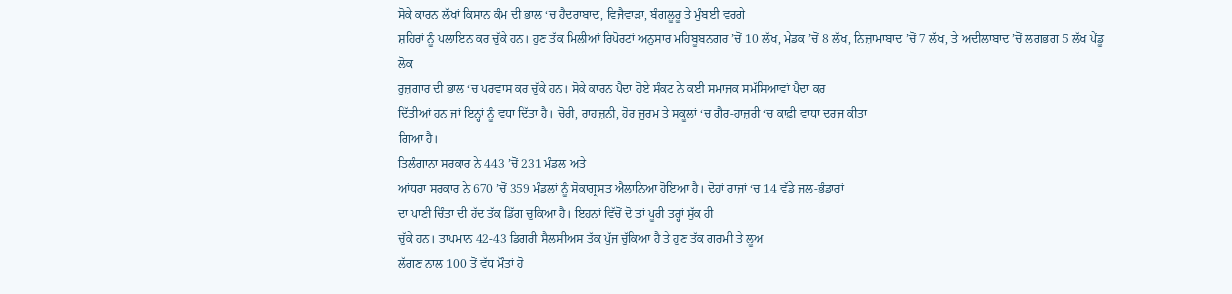ਸੋਕੇ ਕਾਰਨ ਲੱਖਾਂ ਕਿਸਾਨ ਕੰਮ ਦੀ ਭਾਲ ‘ਚ ਹੈਦਰਾਬਾਦ, ਵਿਜੈਵਾੜਾ, ਬੰਗਲੂਰੂ ਤੇ ਮੁੰਬਈ ਵਰਗੇ
ਸ਼ਹਿਰਾਂ ਨੂੰ ਪਲਾਇਨ ਕਰ ਚੁੱਕੇ ਹਨ। ਹੁਣ ਤੱਕ ਮਿਲੀਆਂ ਰਿਪੋਰਟਾਂ ਅਨੁਸਾਰ ਮਹਿਬੂਬਨਗਰ ’ਚੋਂ 10 ਲੱਖ, ਮੇਡਕ ’ਚੋਂ 8 ਲੱਖ, ਨਿਜ਼ਾਮਾਬਾਦ ’ਚੋਂ 7 ਲੱਖ, ਤੇ ਅਦੀਲਾਬਾਦ ’ਚੋਂ ਲਗਭਗ 5 ਲੱਖ ਪੇਂਡੂ ਲੋਕ
ਰੁਜ਼ਗਾਰ ਦੀ ਭਾਲ ‘ਚ ਪਰਵਾਸ ਕਰ ਚੁੱਕੇ ਹਨ। ਸੋਕੇ ਕਾਰਨ ਪੈਦਾ ਹੋਏ ਸੰਕਟ ਨੇ ਕਈ ਸਮਾਜਕ ਸਮੱਸਿਆਵਾਂ ਪੈਦਾ ਕਰ
ਦਿੱਤੀਆਂ ਹਨ ਜਾਂ ਇਨ੍ਹਾਂ ਨੂੰ ਵਧਾ ਦਿੱਤਾ ਹੈ। ਚੋਰੀ, ਰਾਹਜ਼ਨੀ, ਹੋਰ ਜੁਰਮ ਤੇ ਸਕੂਲਾਂ ‘ਚ ਗੈਰ-ਹਾਜ਼ਰੀ ‘ਚ ਕਾਫ਼ੀ ਵਾਧਾ ਦਰਜ ਕੀਤਾ
ਗਿਆ ਹੈ।
ਤਿਲੰਗਾਨਾ ਸਰਕਾਰ ਨੇ 443 ’ਚੋਂ 231 ਮੰਡਲ ਅਤੇ
ਆਂਧਰਾ ਸਰਕਾਰ ਨੇ 670 ’ਚੋਂ 359 ਮੰਡਲਾਂ ਨੂੰ ਸੋਕਾਗ੍ਰਸਤ ਐਲਾਨਿਆ ਹੋਇਆ ਹੈ। ਦੋਹਾਂ ਰਾਜਾਂ ‘ਚ 14 ਵੱਡੇ ਜਲ-ਭੰਡਾਰਾਂ
ਦਾ ਪਾਣੀ ਚਿੰਤਾ ਦੀ ਹੱਦ ਤੱਕ ਡਿੱਗ ਚੁਕਿਆ ਹੈ। ਇਹਨਾਂ ਵਿੱਚੋਂ ਦੋ ਤਾਂ ਪੂਰੀ ਤਰ੍ਹਾਂ ਸੁੱਕ ਹੀ
ਚੁੱਕੇ ਹਨ। ਤਾਪਮਾਨ 42-43 ਡਿਗਰੀ ਸੈਲਸੀਅਸ ਤੱਕ ਪੁੱਜ ਚੁੱਕਿਆ ਹੈ ਤੇ ਹੁਣ ਤੱਕ ਗਰਮੀ ਤੇ ਲੂਅ
ਲੱਗਣ ਨਾਲ 100 ਤੋਂ ਵੱਧ ਮੌਤਾਂ ਹੋ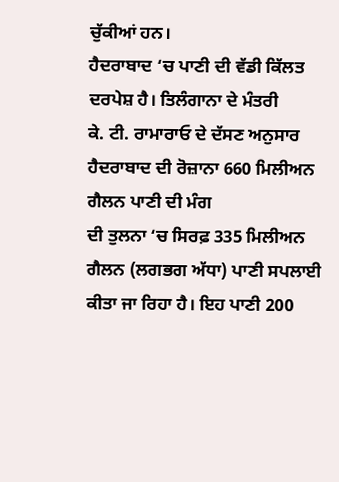ਚੁੱਕੀਆਂ ਹਨ।
ਹੈਦਰਾਬਾਦ ‘ਚ ਪਾਣੀ ਦੀ ਵੱਡੀ ਕਿੱਲਤ ਦਰਪੇਸ਼ ਹੈ। ਤਿਲੰਗਾਨਾ ਦੇ ਮੰਤਰੀ
ਕੇ. ਟੀ. ਰਾਮਾਰਾਓ ਦੇ ਦੱਸਣ ਅਨੁਸਾਰ ਹੈਦਰਾਬਾਦ ਦੀ ਰੋਜ਼ਾਨਾ 660 ਮਿਲੀਅਨ ਗੈਲਨ ਪਾਣੀ ਦੀ ਮੰਗ
ਦੀ ਤੁਲਨਾ ‘ਚ ਸਿਰਫ਼ 335 ਮਿਲੀਅਨ ਗੈਲਨ (ਲਗਭਗ ਅੱਧਾ) ਪਾਣੀ ਸਪਲਾਈ ਕੀਤਾ ਜਾ ਰਿਹਾ ਹੈ। ਇਹ ਪਾਣੀ 200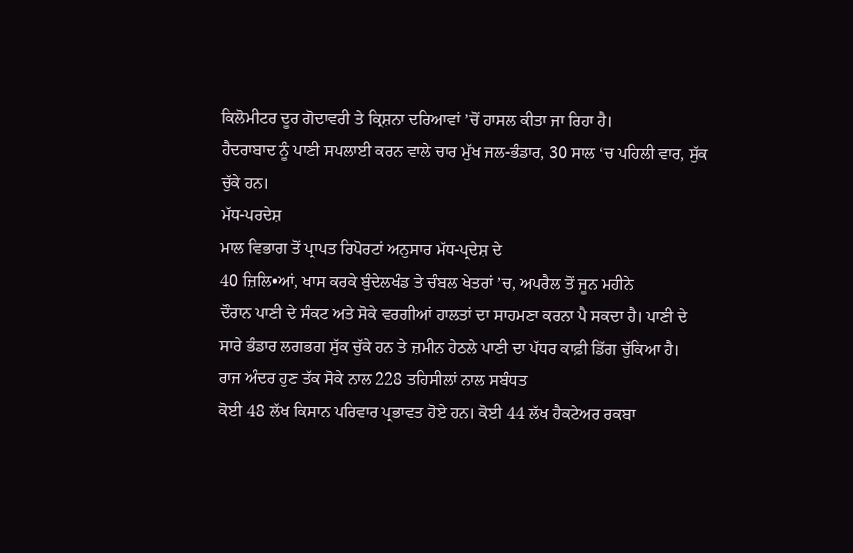ਕਿਲੋਮੀਟਰ ਦੂਰ ਗੋਦਾਵਰੀ ਤੇ ਕ੍ਰਿਸ਼ਨਾ ਦਰਿਆਵਾਂ ’ਚੋਂ ਹਾਸਲ ਕੀਤਾ ਜਾ ਰਿਹਾ ਹੈ।
ਹੈਦਰਾਬਾਦ ਨੂੰ ਪਾਣੀ ਸਪਲਾਈ ਕਰਨ ਵਾਲੇ ਚਾਰ ਮੁੱਖ ਜਲ-ਭੰਡਾਰ, 30 ਸਾਲ ‘ਚ ਪਹਿਲੀ ਵਾਰ, ਸੁੱਕ ਚੁੱਕੇ ਹਨ।
ਮੱਧ-ਪਰਦੇਸ਼
ਮਾਲ ਵਿਭਾਗ ਤੋਂ ਪ੍ਰਾਪਤ ਰਿਪੋਰਟਾਂ ਅਨੁਸਾਰ ਮੱਧ-ਪ੍ਰਦੇਸ਼ ਦੇ
40 ਜ਼ਿਲਿ•ਆਂ, ਖਾਸ ਕਰਕੇ ਬੁੰਦੇਲਖੰਡ ਤੇ ਚੰਬਲ ਖੇਤਰਾਂ ’ਚ, ਅਪਰੈਲ ਤੋਂ ਜੂਨ ਮਹੀਨੇ
ਦੌਰਾਨ ਪਾਣੀ ਦੇ ਸੰਕਟ ਅਤੇ ਸੋਕੇ ਵਰਗੀਆਂ ਹਾਲਤਾਂ ਦਾ ਸਾਹਮਣਾ ਕਰਨਾ ਪੈ ਸਕਦਾ ਹੈ। ਪਾਣੀ ਦੇ
ਸਾਰੇ ਭੰਡਾਰ ਲਗਭਗ ਸੁੱਕ ਚੁੱਕੇ ਹਨ ਤੇ ਜ਼ਮੀਨ ਹੇਠਲੇ ਪਾਣੀ ਦਾ ਪੱਧਰ ਕਾਫ਼ੀ ਡਿੱਗ ਚੁੱਕਿਆ ਹੈ।
ਰਾਜ ਅੰਦਰ ਹੁਣ ਤੱਕ ਸੋਕੇ ਨਾਲ 228 ਤਹਿਸੀਲਾਂ ਨਾਲ ਸਬੰਧਤ
ਕੋਈ 48 ਲੱਖ ਕਿਸਾਨ ਪਰਿਵਾਰ ਪ੍ਰਭਾਵਤ ਹੋਏ ਹਨ। ਕੋਈ 44 ਲੱਖ ਹੈਕਟੇਅਰ ਰਕਬਾ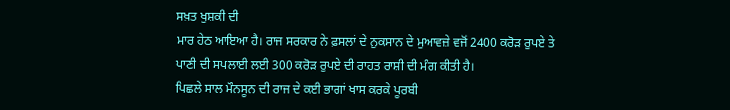ਸਖ਼ਤ ਖੁਸ਼ਕੀ ਦੀ
ਮਾਰ ਹੇਠ ਆਇਆ ਹੈ। ਰਾਜ ਸਰਕਾਰ ਨੇ ਫ਼ਸਲਾਂ ਦੇ ਨੁਕਸਾਨ ਦੇ ਮੁਆਵਜ਼ੇ ਵਜੋਂ 2400 ਕਰੋੜ ਰੁਪਏ ਤੇ
ਪਾਣੀ ਦੀ ਸਪਲਾਈ ਲਈ 300 ਕਰੋੜ ਰੁਪਏ ਦੀ ਰਾਹਤ ਰਾਸ਼ੀ ਦੀ ਮੰਗ ਕੀਤੀ ਹੈ।
ਪਿਛਲੇ ਸਾਲ ਮੌਨਸੂਨ ਦੀ ਰਾਜ ਦੇ ਕਈ ਭਾਗਾਂ ਖਾਸ ਕਰਕੇ ਪੂਰਬੀ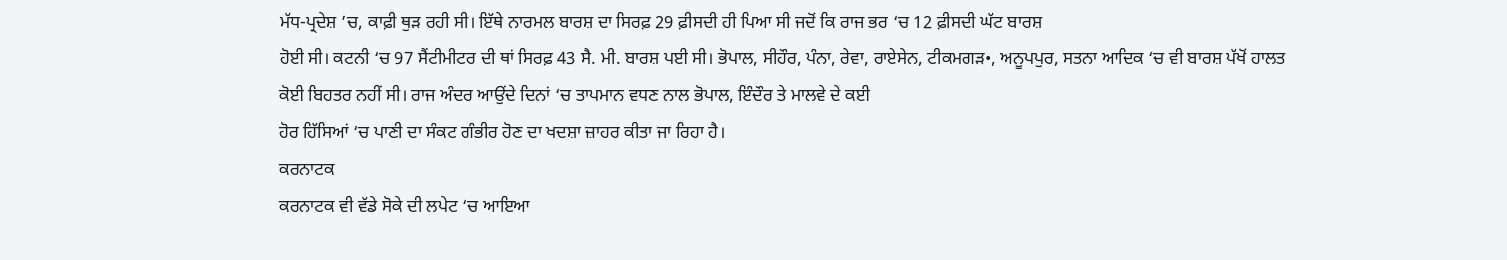ਮੱਧ-ਪ੍ਰਦੇਸ਼ ’ਚ, ਕਾਫ਼ੀ ਥੁੜ ਰਹੀ ਸੀ। ਇੱਥੇ ਨਾਰਮਲ ਬਾਰਸ਼ ਦਾ ਸਿਰਫ਼ 29 ਫ਼ੀਸਦੀ ਹੀ ਪਿਆ ਸੀ ਜਦੋਂ ਕਿ ਰਾਜ ਭਰ ‘ਚ 12 ਫ਼ੀਸਦੀ ਘੱਟ ਬਾਰਸ਼
ਹੋਈ ਸੀ। ਕਟਨੀ ‘ਚ 97 ਸੈਂਟੀਮੀਟਰ ਦੀ ਥਾਂ ਸਿਰਫ਼ 43 ਸੈ. ਮੀ. ਬਾਰਸ਼ ਪਈ ਸੀ। ਭੋਪਾਲ, ਸੀਹੌਰ, ਪੰਨਾ, ਰੇਵਾ, ਰਾਏਸੇਨ, ਟੀਕਮਗੜ•, ਅਨੂਪਪੁਰ, ਸਤਨਾ ਆਦਿਕ ‘ਚ ਵੀ ਬਾਰਸ਼ ਪੱਖੋਂ ਹਾਲਤ
ਕੋਈ ਬਿਹਤਰ ਨਹੀਂ ਸੀ। ਰਾਜ ਅੰਦਰ ਆਉਂਦੇ ਦਿਨਾਂ ‘ਚ ਤਾਪਮਾਨ ਵਧਣ ਨਾਲ ਭੋਪਾਲ, ਇੰਦੌਰ ਤੇ ਮਾਲਵੇ ਦੇ ਕਈ
ਹੋਰ ਹਿੱਸਿਆਂ ‘ਚ ਪਾਣੀ ਦਾ ਸੰਕਟ ਗੰਭੀਰ ਹੋਣ ਦਾ ਖਦਸ਼ਾ ਜ਼ਾਹਰ ਕੀਤਾ ਜਾ ਰਿਹਾ ਹੈ।
ਕਰਨਾਟਕ
ਕਰਨਾਟਕ ਵੀ ਵੱਡੇ ਸੋਕੇ ਦੀ ਲਪੇਟ ‘ਚ ਆਇਆ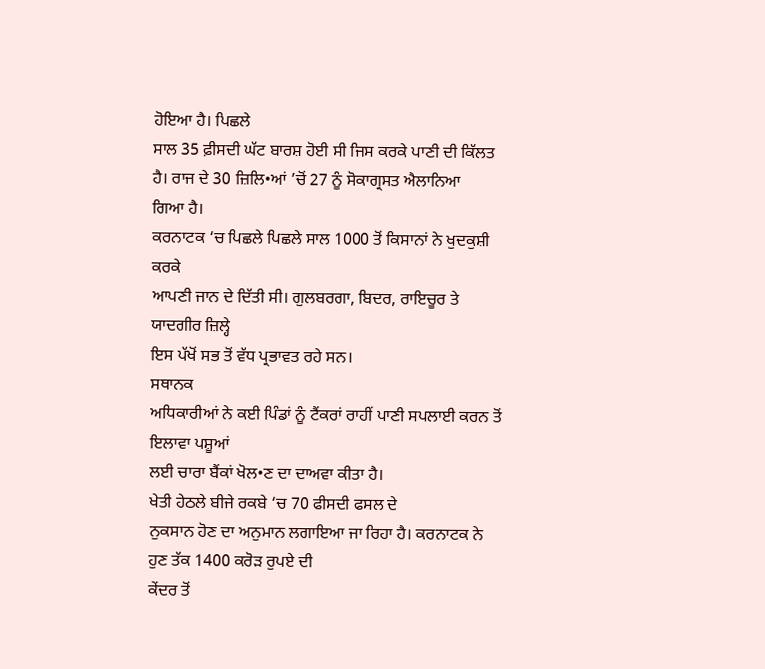ਹੋਇਆ ਹੈ। ਪਿਛਲੇ
ਸਾਲ 35 ਫ਼ੀਸਦੀ ਘੱਟ ਬਾਰਸ਼ ਹੋਈ ਸੀ ਜਿਸ ਕਰਕੇ ਪਾਣੀ ਦੀ ਕਿੱਲਤ ਹੈ। ਰਾਜ ਦੇ 30 ਜ਼ਿਲਿ•ਆਂ ’ਚੋਂ 27 ਨੂੰ ਸੋਕਾਗ੍ਰਸਤ ਐਲਾਨਿਆ
ਗਿਆ ਹੈ।
ਕਰਨਾਟਕ ‘ਚ ਪਿਛਲੇ ਪਿਛਲੇ ਸਾਲ 1000 ਤੋਂ ਕਿਸਾਨਾਂ ਨੇ ਖੁਦਕੁਸ਼ੀ ਕਰਕੇ
ਆਪਣੀ ਜਾਨ ਦੇ ਦਿੱਤੀ ਸੀ। ਗੁਲਬਰਗਾ, ਬਿਦਰ, ਰਾਇਚੂਰ ਤੇ ਯਾਦਗੀਰ ਜ਼ਿਲ੍ਹੇ
ਇਸ ਪੱਖੋਂ ਸਭ ਤੋਂ ਵੱਧ ਪ੍ਰਭਾਵਤ ਰਹੇ ਸਨ।
ਸਥਾਨਕ
ਅਧਿਕਾਰੀਆਂ ਨੇ ਕਈ ਪਿੰਡਾਂ ਨੂੰ ਟੈਂਕਰਾਂ ਰਾਹੀਂ ਪਾਣੀ ਸਪਲਾਈ ਕਰਨ ਤੋਂ ਇਲਾਵਾ ਪਸ਼ੂਆਂ
ਲਈ ਚਾਰਾ ਬੈਂਕਾਂ ਖੋਲ•ਣ ਦਾ ਦਾਅਵਾ ਕੀਤਾ ਹੈ।
ਖੇਤੀ ਹੇਠਲੇ ਬੀਜੇ ਰਕਬੇ ‘ਚ 70 ਫੀਸਦੀ ਫਸਲ ਦੇ
ਨੁਕਸਾਨ ਹੋਣ ਦਾ ਅਨੁਮਾਨ ਲਗਾਇਆ ਜਾ ਰਿਹਾ ਹੈ। ਕਰਨਾਟਕ ਨੇ ਹੁਣ ਤੱਕ 1400 ਕਰੋੜ ਰੁਪਏ ਦੀ
ਕੇਂਦਰ ਤੋਂ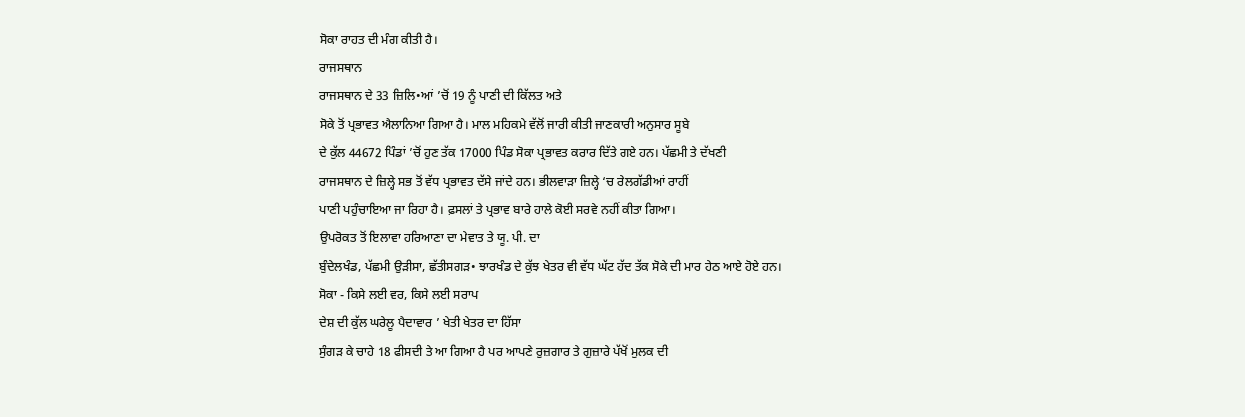ਸੋਕਾ ਰਾਹਤ ਦੀ ਮੰਗ ਕੀਤੀ ਹੈ।
ਰਾਜਸਥਾਨ
ਰਾਜਸਥਾਨ ਦੇ 33 ਜ਼ਿਲਿ•ਆਂ ’ਚੋਂ 19 ਨੂੰ ਪਾਣੀ ਦੀ ਕਿੱਲਤ ਅਤੇ
ਸੋਕੇ ਤੋਂ ਪ੍ਰਭਾਵਤ ਐਲਾਨਿਆ ਗਿਆ ਹੈ। ਮਾਲ ਮਹਿਕਮੇ ਵੱਲੋਂ ਜਾਰੀ ਕੀਤੀ ਜਾਣਕਾਰੀ ਅਨੁਸਾਰ ਸੂਬੇ
ਦੇ ਕੁੱਲ 44672 ਪਿੰਡਾਂ ’ਚੋਂ ਹੁਣ ਤੱਕ 17000 ਪਿੰਡ ਸੋਕਾ ਪ੍ਰਭਾਵਤ ਕਰਾਰ ਦਿੱਤੇ ਗਏ ਹਨ। ਪੱਛਮੀ ਤੇ ਦੱਖਣੀ
ਰਾਜਸਥਾਨ ਦੇ ਜ਼ਿਲ੍ਹੇ ਸਭ ਤੋਂ ਵੱਧ ਪ੍ਰਭਾਵਤ ਦੱਸੇ ਜਾਂਦੇ ਹਨ। ਭੀਲਵਾੜਾ ਜ਼ਿਲ੍ਹੇ ‘ਚ ਰੇਲਗੱਡੀਆਂ ਰਾਹੀਂ
ਪਾਣੀ ਪਹੁੰਚਾਇਆ ਜਾ ਰਿਹਾ ਹੈ। ਫ਼ਸਲਾਂ ਤੇ ਪ੍ਰਭਾਵ ਬਾਰੇ ਹਾਲੇ ਕੋਈ ਸਰਵੇ ਨਹੀਂ ਕੀਤਾ ਗਿਆ।
ਉਪਰੋਕਤ ਤੋਂ ਇਲਾਵਾ ਹਰਿਆਣਾ ਦਾ ਮੇਵਾਤ ਤੇ ਯੂ. ਪੀ. ਦਾ
ਬੁੰਦੇਲਖੰਡ, ਪੱਛਮੀ ਉੜੀਸਾ, ਛੱਤੀਸਗੜ• ਝਾਰਖੰਡ ਦੇ ਕੁੱਝ ਖੇਤਰ ਵੀ ਵੱਧ ਘੱਟ ਹੱਦ ਤੱਕ ਸੋਕੇ ਦੀ ਮਾਰ ਹੇਠ ਆਏ ਹੋਏ ਹਨ।
ਸੋਕਾ - ਕਿਸੇ ਲਈ ਵਰ, ਕਿਸੇ ਲਈ ਸਰਾਪ
ਦੇਸ਼ ਦੀ ਕੁੱਲ ਘਰੇਲੂ ਪੈਦਾਵਾਰ ’ ਖੇਤੀ ਖੇਤਰ ਦਾ ਹਿੱਸਾ
ਸੁੰਗੜ ਕੇ ਚਾਹੇ 18 ਫੀਸਦੀ ਤੇ ਆ ਗਿਆ ਹੈ ਪਰ ਆਪਣੇ ਰੁਜ਼ਗਾਰ ਤੇ ਗੁਜ਼ਾਰੇ ਪੱਖੋਂ ਮੁਲਕ ਦੀ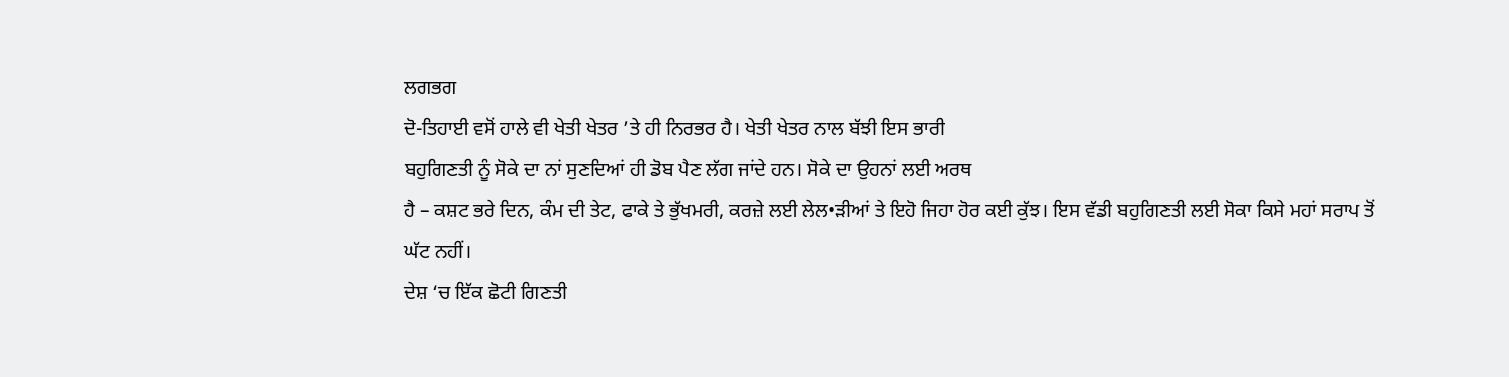ਲਗਭਗ
ਦੋ-ਤਿਹਾਈ ਵਸੋਂ ਹਾਲੇ ਵੀ ਖੇਤੀ ਖੇਤਰ ’ਤੇ ਹੀ ਨਿਰਭਰ ਹੈ। ਖੇਤੀ ਖੇਤਰ ਨਾਲ ਬੱਝੀ ਇਸ ਭਾਰੀ
ਬਹੁਗਿਣਤੀ ਨੂੰ ਸੋਕੇ ਦਾ ਨਾਂ ਸੁਣਦਿਆਂ ਹੀ ਡੋਬ ਪੈਣ ਲੱਗ ਜਾਂਦੇ ਹਨ। ਸੋਕੇ ਦਾ ਉਹਨਾਂ ਲਈ ਅਰਥ
ਹੈ – ਕਸ਼ਟ ਭਰੇ ਦਿਨ, ਕੰਮ ਦੀ ਤੇਟ, ਫਾਕੇ ਤੇ ਭੁੱਖਮਰੀ, ਕਰਜ਼ੇ ਲਈ ਲੇਲ•ੜੀਆਂ ਤੇ ਇਹੋ ਜਿਹਾ ਹੋਰ ਕਈ ਕੁੱਝ। ਇਸ ਵੱਡੀ ਬਹੁਗਿਣਤੀ ਲਈ ਸੋਕਾ ਕਿਸੇ ਮਹਾਂ ਸਰਾਪ ਤੋਂ
ਘੱਟ ਨਹੀਂ।
ਦੇਸ਼ ‘ਚ ਇੱਕ ਛੋਟੀ ਗਿਣਤੀ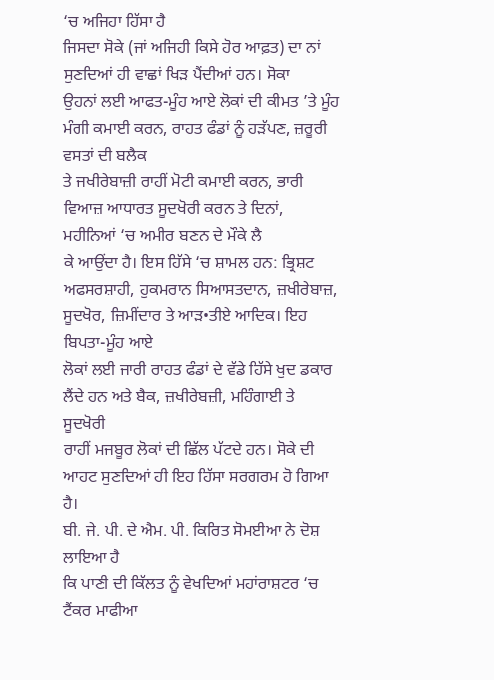‘ਚ ਅਜਿਹਾ ਹਿੱਸਾ ਹੈ
ਜਿਸਦਾ ਸੋਕੇ (ਜਾਂ ਅਜਿਹੀ ਕਿਸੇ ਹੋਰ ਆਫ਼ਤ) ਦਾ ਨਾਂ ਸੁਣਦਿਆਂ ਹੀ ਵਾਛਾਂ ਖਿੜ ਪੈਂਦੀਆਂ ਹਨ। ਸੋਕਾ
ਉਹਨਾਂ ਲਈ ਆਫਤ-ਮੂੰਹ ਆਏ ਲੋਕਾਂ ਦੀ ਕੀਮਤ ’ਤੇ ਮੂੰਹ ਮੰਗੀ ਕਮਾਈ ਕਰਨ, ਰਾਹਤ ਫੰਡਾਂ ਨੂੰ ਹੜੱਪਣ, ਜ਼ਰੂਰੀ ਵਸਤਾਂ ਦੀ ਬਲੈਕ
ਤੇ ਜਖੀਰੇਬਾਜ਼ੀ ਰਾਹੀਂ ਮੋਟੀ ਕਮਾਈ ਕਰਨ, ਭਾਰੀ ਵਿਆਜ਼ ਆਧਾਰਤ ਸੂਦਖੋਰੀ ਕਰਨ ਤੇ ਦਿਨਾਂ, ਮਹੀਨਿਆਂ ‘ਚ ਅਮੀਰ ਬਣਨ ਦੇ ਮੌਕੇ ਲੈ
ਕੇ ਆਉਂਦਾ ਹੈ। ਇਸ ਹਿੱਸੇ ‘ਚ ਸ਼ਾਮਲ ਹਨ: ਭ੍ਰਿਸ਼ਟ ਅਫਸਰਸ਼ਾਹੀ, ਹੁਕਮਰਾਨ ਸਿਆਸਤਦਾਨ, ਜ਼ਖੀਰੇਬਾਜ਼, ਸੂਦਖੋਰ, ਜ਼ਿਮੀਂਦਾਰ ਤੇ ਆੜ•ਤੀਏ ਆਦਿਕ। ਇਹ ਬਿਪਤਾ-ਮੂੰਹ ਆਏ
ਲੋਕਾਂ ਲਈ ਜਾਰੀ ਰਾਹਤ ਫੰਡਾਂ ਦੇ ਵੱਡੇ ਹਿੱਸੇ ਖੁਦ ਡਕਾਰ ਲੈਂਦੇ ਹਨ ਅਤੇ ਬੈਕ, ਜ਼ਖੀਰੇਬਜ਼ੀ, ਮਹਿੰਗਾਈ ਤੇ ਸੂਦਖੋਰੀ
ਰਾਹੀਂ ਮਜਬੂਰ ਲੋਕਾਂ ਦੀ ਛਿੱਲ ਪੱਟਦੇ ਹਨ। ਸੋਕੇ ਦੀ ਆਹਟ ਸੁਣਦਿਆਂ ਹੀ ਇਹ ਹਿੱਸਾ ਸਰਗਰਮ ਹੋ ਗਿਆ
ਹੈ।
ਬੀ. ਜੇ. ਪੀ. ਦੇ ਐਮ. ਪੀ. ਕਿਰਿਤ ਸੋਮਈਆ ਨੇ ਦੋਸ਼ ਲਾਇਆ ਹੈ
ਕਿ ਪਾਣੀ ਦੀ ਕਿੱਲਤ ਨੂੰ ਵੇਖਦਿਆਂ ਮਹਾਂਰਾਸ਼ਟਰ ‘ਚ ਟੈਂਕਰ ਮਾਫੀਆ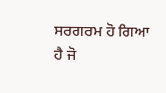ਸਰਗਰਮ ਹੋ ਗਿਆ
ਹੈ ਜੋ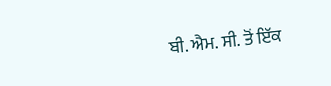ਬੀ. ਐਮ. ਸੀ. ਤੋਂ ਇੱਕ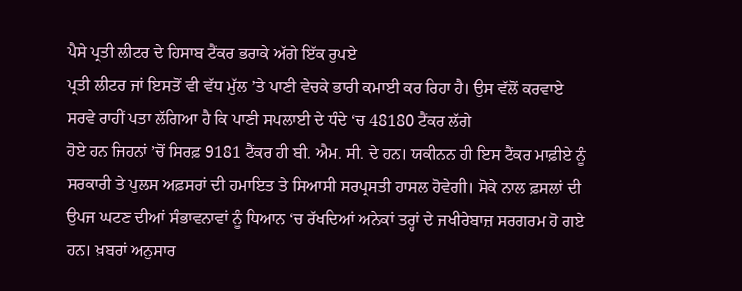ਪੈਸੇ ਪ੍ਰਤੀ ਲੀਟਰ ਦੇ ਹਿਸਾਬ ਟੈਂਕਰ ਭਰਾਕੇ ਅੱਗੇ ਇੱਕ ਰੁਪਏ
ਪ੍ਰਤੀ ਲੀਟਰ ਜਾਂ ਇਸਤੋਂ ਵੀ ਵੱਧ ਮੁੱਲ ’ਤੇ ਪਾਣੀ ਵੇਚਕੇ ਭਾਰੀ ਕਮਾਈ ਕਰ ਰਿਹਾ ਹੈ। ਉਸ ਵੱਲੋਂ ਕਰਵਾਏ
ਸਰਵੇ ਰਾਹੀਂ ਪਤਾ ਲੱਗਿਆ ਹੈ ਕਿ ਪਾਣੀ ਸਪਲਾਈ ਦੇ ਧੰਦੇ ‘ਚ 48180 ਟੈਂਕਰ ਲੱਗੇ
ਹੋਏ ਹਨ ਜਿਹਨਾਂ ’ਚੋਂ ਸਿਰਫ਼ 9181 ਟੈਂਕਰ ਹੀ ਬੀ. ਐਮ. ਸੀ. ਦੇ ਹਨ। ਯਕੀਨਨ ਹੀ ਇਸ ਟੈਂਕਰ ਮਾਫ਼ੀਏ ਨੂੰ
ਸਰਕਾਰੀ ਤੇ ਪੁਲਸ ਅਫ਼ਸਰਾਂ ਦੀ ਹਮਾਇਤ ਤੇ ਸਿਆਸੀ ਸਰਪ੍ਰਸਤੀ ਹਾਸਲ ਹੋਵੇਗੀ। ਸੋਕੇ ਨਾਲ ਫ਼ਸਲਾਂ ਦੀ
ਉਪਜ ਘਟਣ ਦੀਆਂ ਸੰਭਾਵਨਾਵਾਂ ਨੂੰ ਧਿਆਨ ‘ਚ ਰੱਖਦਿਆਂ ਅਨੇਕਾਂ ਤਰ੍ਹਾਂ ਦੇ ਜਖੀਰੇਬਾਜ਼ ਸਰਗਰਮ ਹੋ ਗਏ
ਹਨ। ਖ਼ਬਰਾਂ ਅਨੁਸਾਰ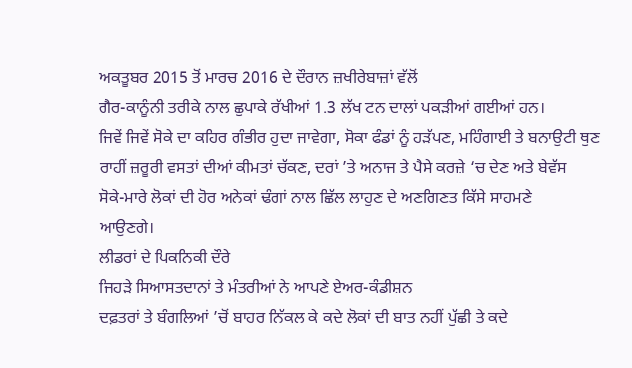ਅਕਤੂਬਰ 2015 ਤੋਂ ਮਾਰਚ 2016 ਦੇ ਦੌਰਾਨ ਜ਼ਖੀਰੇਬਾਜ਼ਾਂ ਵੱਲੋਂ
ਗੈਰ-ਕਾਨੂੰਨੀ ਤਰੀਕੇ ਨਾਲ ਛੁਪਾਕੇ ਰੱਖੀਆਂ 1.3 ਲੱਖ ਟਨ ਦਾਲਾਂ ਪਕੜੀਆਂ ਗਈਆਂ ਹਨ।
ਜਿਵੇਂ ਜਿਵੇਂ ਸੋਕੇ ਦਾ ਕਹਿਰ ਗੰਭੀਰ ਹੁਦਾ ਜਾਵੇਗਾ, ਸੋਕਾ ਫੰਡਾਂ ਨੂੰ ਹੜੱਪਣ, ਮਹਿੰਗਾਈ ਤੇ ਬਨਾਉਟੀ ਥੁਣ
ਰਾਹੀਂ ਜ਼ਰੂਰੀ ਵਸਤਾਂ ਦੀਆਂ ਕੀਮਤਾਂ ਚੱਕਣ, ਦਰਾਂ ’ਤੇ ਅਨਾਜ ਤੇ ਪੈਸੇ ਕਰਜ਼ੇ ‘ਚ ਦੇਣ ਅਤੇ ਬੇਵੱਸ
ਸੋਕੇ-ਮਾਰੇ ਲੋਕਾਂ ਦੀ ਹੋਰ ਅਨੇਕਾਂ ਢੰਗਾਂ ਨਾਲ ਛਿੱਲ ਲਾਹੁਣ ਦੇ ਅਣਗਿਣਤ ਕਿੱਸੇ ਸਾਹਮਣੇ
ਆਉਣਗੇ।
ਲੀਡਰਾਂ ਦੇ ਪਿਕਨਿਕੀ ਦੌਰੇ
ਜਿਹੜੇ ਸਿਆਸਤਦਾਨਾਂ ਤੇ ਮੰਤਰੀਆਂ ਨੇ ਆਪਣੇ ਏਅਰ-ਕੰਡੀਸ਼ਨ
ਦਫ਼ਤਰਾਂ ਤੇ ਬੰਗਲਿਆਂ ’ਚੋਂ ਬਾਹਰ ਨਿੱਕਲ ਕੇ ਕਦੇ ਲੋਕਾਂ ਦੀ ਬਾਤ ਨਹੀਂ ਪੁੱਛੀ ਤੇ ਕਦੇ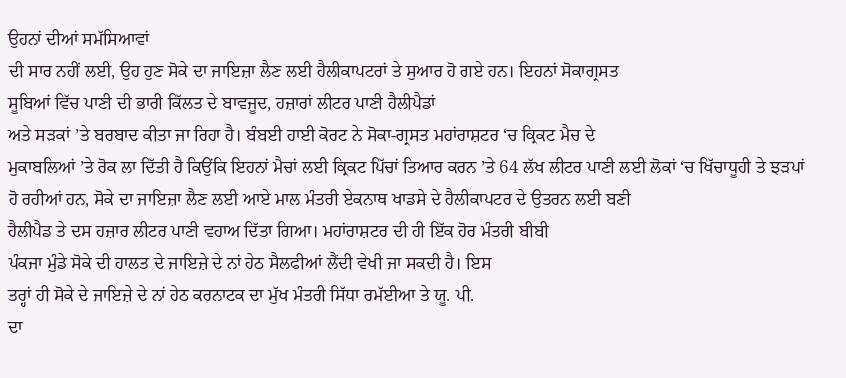ਉਹਨਾਂ ਦੀਆਂ ਸਮੱਸਿਆਵਾਂ
ਦੀ ਸਾਰ ਨਹੀਂ ਲਈ, ਉਹ ਹੁਣ ਸੋਕੇ ਦਾ ਜਾਇਜ਼ਾ ਲੈਣ ਲਈ ਹੈਲੀਕਾਪਟਰਾਂ ਤੇ ਸੁਆਰ ਹੋ ਗਏ ਹਨ। ਇਹਨਾਂ ਸੋਕਾਗ੍ਰਸਤ
ਸੂਬਿਆਂ ਵਿੱਚ ਪਾਣੀ ਦੀ ਭਾਰੀ ਕਿੱਲਤ ਦੇ ਬਾਵਜੂਦ, ਹਜ਼ਾਰਾਂ ਲੀਟਰ ਪਾਣੀ ਹੈਲੀਪੈਡਾਂ
ਅਤੇ ਸੜਕਾਂ ’ਤੇ ਬਰਬਾਦ ਕੀਤਾ ਜਾ ਰਿਹਾ ਹੈ। ਬੰਬਈ ਹਾਈ ਕੋਰਟ ਨੇ ਸੋਕਾ-ਗ੍ਰਸਤ ਮਹਾਂਰਾਸ਼ਟਰ ‘ਚ ਕ੍ਰਿਕਟ ਮੈਚ ਦੇ
ਮੁਕਾਬਲਿਆਂ ’ਤੇ ਰੋਕ ਲਾ ਦਿੱਤੀ ਹੈ ਕਿਉਂਕਿ ਇਹਨਾਂ ਮੈਚਾਂ ਲਈ ਕ੍ਰਿਕਟ ਪਿੱਚਾਂ ਤਿਆਰ ਕਰਨ ’ਤੇ 64 ਲੱਖ ਲੀਟਰ ਪਾਣੀ ਲਈ ਲੋਕਾਂ ‘ਚ ਖਿੱਚਾਧੂਹੀ ਤੇ ਝੜਪਾਂ
ਹੋ ਰਹੀਆਂ ਹਨ, ਸੋਕੇ ਦਾ ਜਾਇਜ਼ਾ ਲੈਣ ਲਈ ਆਏ ਮਾਲ ਮੰਤਰੀ ਏਕਨਾਥ ਖਾਡਸੇ ਦੇ ਹੈਲੀਕਾਪਟਰ ਦੇ ਉਤਰਨ ਲਈ ਬਣੀ
ਹੈਲੀਪੈਡ ਤੇ ਦਸ ਹਜ਼ਾਰ ਲੀਟਰ ਪਾਣੀ ਵਹਾਅ ਦਿੱਤਾ ਗਿਆ। ਮਹਾਂਰਾਸ਼ਟਰ ਦੀ ਹੀ ਇੱਕ ਹੋਰ ਮੰਤਰੀ ਬੀਬੀ
ਪੰਕਜਾ ਮੁੰਡੇ ਸੋਕੇ ਦੀ ਹਾਲਤ ਦੇ ਜਾਇਜ਼ੇ ਦੇ ਨਾਂ ਹੇਠ ਸੈਲਫੀਆਂ ਲੈਂਦੀ ਵੇਖੀ ਜਾ ਸਕਦੀ ਹੈ। ਇਸ
ਤਰ੍ਹਾਂ ਹੀ ਸੋਕੇ ਦੇ ਜਾਇਜ਼ੇ ਦੇ ਨਾਂ ਹੇਠ ਕਰਨਾਟਕ ਦਾ ਮੁੱਖ ਮੰਤਰੀ ਸਿੱਧਾ ਰਮੱਈਆ ਤੇ ਯੂ. ਪੀ.
ਦਾ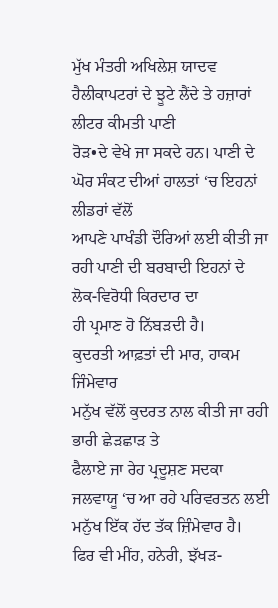ਮੁੱਖ ਮੰਤਰੀ ਅਖਿਲੇਸ਼ ਯਾਦਵ ਹੈਲੀਕਾਪਟਰਾਂ ਦੇ ਝੂਟੇ ਲੈਂਦੇ ਤੇ ਹਜ਼ਾਰਾਂ ਲੀਟਰ ਕੀਮਤੀ ਪਾਣੀ
ਰੋੜ•ਦੇ ਵੇਖੇ ਜਾ ਸਕਦੇ ਹਨ। ਪਾਣੀ ਦੇ ਘੋਰ ਸੰਕਟ ਦੀਆਂ ਹਾਲਤਾਂ ‘ਚ ਇਹਨਾਂ ਲੀਡਰਾਂ ਵੱਲੋਂ
ਆਪਣੇ ਪਾਖੰਡੀ ਦੌਰਿਆਂ ਲਈ ਕੀਤੀ ਜਾ ਰਹੀ ਪਾਣੀ ਦੀ ਬਰਬਾਦੀ ਇਹਨਾਂ ਦੇ ਲੋਕ-ਵਿਰੋਧੀ ਕਿਰਦਾਰ ਦਾ
ਹੀ ਪ੍ਰਮਾਣ ਹੋ ਨਿੱਬੜਦੀ ਹੈ।
ਕੁਦਰਤੀ ਆਫ਼ਤਾਂ ਦੀ ਮਾਰ, ਹਾਕਮ ਜਿੰਮੇਵਾਰ
ਮਨੁੱਖ ਵੱਲੋਂ ਕੁਦਰਤ ਨਾਲ ਕੀਤੀ ਜਾ ਰਹੀ ਭਾਰੀ ਛੇੜਛਾੜ ਤੇ
ਫੈਲਾਏ ਜਾ ਰੇਹ ਪ੍ਰਦੂਸ਼ਣ ਸਦਕਾ ਜਲਵਾਯੂ ‘ਚ ਆ ਰਹੇ ਪਰਿਵਰਤਨ ਲਈ ਮਨੁੱਖ ਇੱਕ ਹੱਦ ਤੱਕ ਜ਼ਿੰਮੇਵਾਰ ਹੈ।
ਫਿਰ ਵੀ ਮੀਂਹ, ਹਨੇਰੀ, ਝੱਖੜ-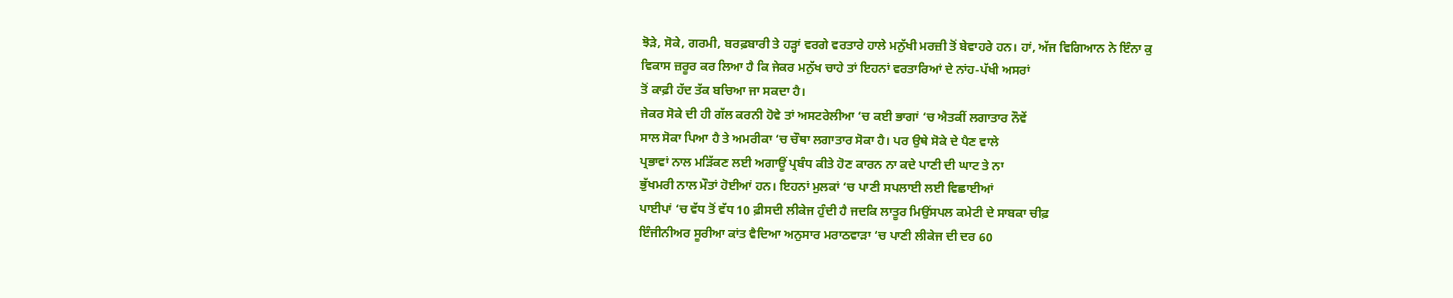ਝੋੜੇ, ਸੋਕੇ, ਗਰਮੀ, ਬਰਫ਼ਬਾਰੀ ਤੇ ਹੜ੍ਹਾਂ ਵਰਗੇ ਵਰਤਾਰੇ ਹਾਲੇ ਮਨੁੱਖੀ ਮਰਜ਼ੀ ਤੋਂ ਬੇਵਾਹਰੇ ਹਨ। ਹਾਂ, ਅੱਜ ਵਿਗਿਆਨ ਨੇ ਇੰਨਾ ਕੁ
ਵਿਕਾਸ ਜ਼ਰੂਰ ਕਰ ਲਿਆ ਹੈ ਕਿ ਜੇਕਰ ਮਨੁੱਖ ਚਾਹੇ ਤਾਂ ਇਹਨਾਂ ਵਰਤਾਰਿਆਂ ਦੇ ਨਾਂਹ-ਪੱਖੀ ਅਸਰਾਂ
ਤੋਂ ਕਾਫ਼ੀ ਹੱਦ ਤੱਕ ਬਚਿਆ ਜਾ ਸਕਦਾ ਹੈ।
ਜੇਕਰ ਸੋਕੇ ਦੀ ਹੀ ਗੱਲ ਕਰਨੀ ਹੋਵੇ ਤਾਂ ਅਸਟਰੇਲੀਆ ‘ਚ ਕਈ ਭਾਗਾਂ ‘ਚ ਐਤਕੀਂ ਲਗਾਤਾਰ ਨੌਵੇਂ
ਸਾਲ ਸੋਕਾ ਪਿਆ ਹੈ ਤੇ ਅਮਰੀਕਾ ‘ਚ ਚੌਥਾ ਲਗਾਤਾਰ ਸੋਕਾ ਹੈ। ਪਰ ਉਥੇ ਸੋਕੇ ਦੇ ਪੈਣ ਵਾਲੇ
ਪ੍ਰਭਾਵਾਂ ਨਾਲ ਮੜਿੱਕਣ ਲਈ ਅਗਾਊਂ ਪ੍ਰਬੰਧ ਕੀਤੇ ਹੋਣ ਕਾਰਨ ਨਾ ਕਦੇ ਪਾਣੀ ਦੀ ਘਾਟ ਤੇ ਨਾ
ਭੁੱਖਮਰੀ ਨਾਲ ਮੌਤਾਂ ਹੋਈਆਂ ਹਨ। ਇਹਨਾਂ ਮੁਲਕਾਂ ‘ਚ ਪਾਣੀ ਸਪਲਾਈ ਲਈ ਵਿਛਾਈਆਂ
ਪਾਈਪਾਂ ‘ਚ ਵੱਧ ਤੋਂ ਵੱਧ 10 ਫ਼ੀਸਦੀ ਲੀਕੇਜ ਹੁੰਦੀ ਹੈ ਜਦਕਿ ਲਾਤੂਰ ਮਿਉਂਸਪਲ ਕਮੇਟੀ ਦੇ ਸਾਬਕਾ ਚੀਫ਼
ਇੰਜੀਨੀਅਰ ਸੂਰੀਆ ਕਾਂਤ ਵੈਦਿਆ ਅਨੁਸਾਰ ਮਰਾਠਵਾੜਾ ‘ਚ ਪਾਣੀ ਲੀਕੇਜ ਦੀ ਦਰ 60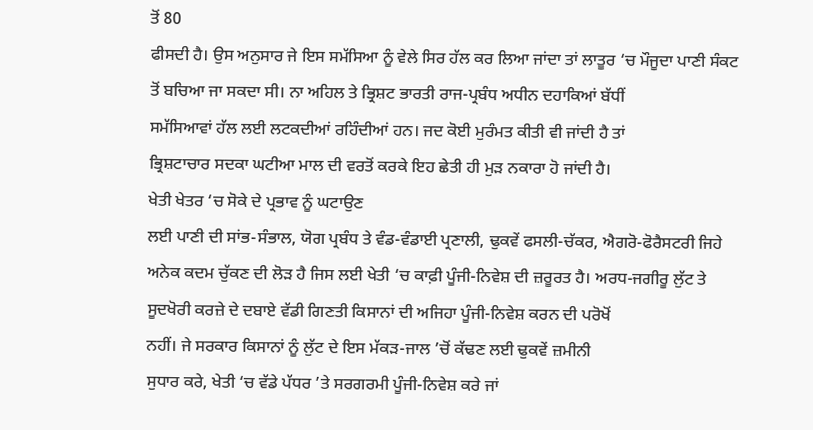ਤੋਂ 80
ਫੀਸਦੀ ਹੈ। ਉਸ ਅਨੁਸਾਰ ਜੇ ਇਸ ਸਮੱਸਿਆ ਨੂੰ ਵੇਲੇ ਸਿਰ ਹੱਲ ਕਰ ਲਿਆ ਜਾਂਦਾ ਤਾਂ ਲਾਤੂਰ ‘ਚ ਮੌਜੂਦਾ ਪਾਣੀ ਸੰਕਟ
ਤੋਂ ਬਚਿਆ ਜਾ ਸਕਦਾ ਸੀ। ਨਾ ਅਹਿਲ ਤੇ ਭ੍ਰਿਸ਼ਟ ਭਾਰਤੀ ਰਾਜ-ਪ੍ਰਬੰਧ ਅਧੀਨ ਦਹਾਕਿਆਂ ਬੱਧੀਂ
ਸਮੱਸਿਆਵਾਂ ਹੱਲ ਲਈ ਲਟਕਦੀਆਂ ਰਹਿੰਦੀਆਂ ਹਨ। ਜਦ ਕੋਈ ਮੁਰੰਮਤ ਕੀਤੀ ਵੀ ਜਾਂਦੀ ਹੈ ਤਾਂ
ਭ੍ਰਿਸ਼ਟਾਚਾਰ ਸਦਕਾ ਘਟੀਆ ਮਾਲ ਦੀ ਵਰਤੋਂ ਕਰਕੇ ਇਹ ਛੇਤੀ ਹੀ ਮੁੜ ਨਕਾਰਾ ਹੋ ਜਾਂਦੀ ਹੈ।
ਖੇਤੀ ਖੇਤਰ ‘ਚ ਸੋਕੇ ਦੇ ਪ੍ਰਭਾਵ ਨੂੰ ਘਟਾਉਣ
ਲਈ ਪਾਣੀ ਦੀ ਸਾਂਭ-ਸੰਭਾਲ, ਯੋਗ ਪ੍ਰਬੰਧ ਤੇ ਵੰਡ-ਵੰਡਾਈ ਪ੍ਰਣਾਲੀ, ਢੁਕਵੇਂ ਫਸਲੀ-ਚੱਕਰ, ਐਗਰੋ-ਫੋਰੈਸਟਰੀ ਜਿਹੇ
ਅਨੇਕ ਕਦਮ ਚੁੱਕਣ ਦੀ ਲੋੜ ਹੈ ਜਿਸ ਲਈ ਖੇਤੀ ‘ਚ ਕਾਫ਼ੀ ਪੂੰਜੀ-ਨਿਵੇਸ਼ ਦੀ ਜ਼ਰੂਰਤ ਹੈ। ਅਰਧ-ਜਗੀਰੂ ਲੁੱਟ ਤੇ
ਸੂਦਖੋਰੀ ਕਰਜ਼ੇ ਦੇ ਦਬਾਏ ਵੱਡੀ ਗਿਣਤੀ ਕਿਸਾਨਾਂ ਦੀ ਅਜਿਹਾ ਪੂੰਜੀ-ਨਿਵੇਸ਼ ਕਰਨ ਦੀ ਪਰੋਖੋਂ
ਨਹੀਂ। ਜੇ ਸਰਕਾਰ ਕਿਸਾਨਾਂ ਨੂੰ ਲੁੱਟ ਦੇ ਇਸ ਮੱਕੜ-ਜਾਲ ’ਚੋਂ ਕੱਢਣ ਲਈ ਢੁਕਵੇਂ ਜ਼ਮੀਨੀ
ਸੁਧਾਰ ਕਰੇ, ਖੇਤੀ ‘ਚ ਵੱਡੇ ਪੱਧਰ ’ਤੇ ਸਰਗਰਮੀ ਪੂੰਜੀ-ਨਿਵੇਸ਼ ਕਰੇ ਜਾਂ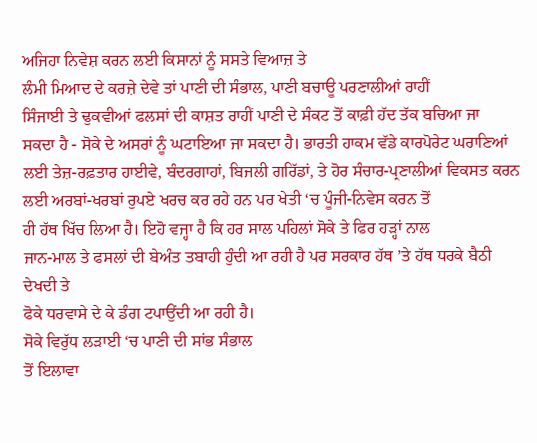ਅਜਿਹਾ ਨਿਵੇਸ਼ ਕਰਨ ਲਈ ਕਿਸਾਨਾਂ ਨੂੰ ਸਸਤੇ ਵਿਆਜ਼ ਤੇ
ਲੰਮੀ ਮਿਆਦ ਦੇ ਕਰਜ਼ੇ ਦੇਵੇ ਤਾਂ ਪਾਣੀ ਦੀ ਸੰਭਾਲ, ਪਾਣੀ ਬਚਾਊ ਪਰਣਾਲੀਆਂ ਰਾਹੀਂ
ਸਿੰਜਾਈ ਤੇ ਢੁਕਵੀਆਂ ਫਲਸਾਂ ਦੀ ਕਾਸ਼ਤ ਰਾਹੀਂ ਪਾਣੀ ਦੇ ਸੰਕਟ ਤੋਂ ਕਾਫ਼ੀ ਹੱਦ ਤੱਕ ਬਚਿਆ ਜਾ
ਸਕਦਾ ਹੈ - ਸੋਕੇ ਦੇ ਅਸਰਾਂ ਨੂੰ ਘਟਾਇਆ ਜਾ ਸਕਦਾ ਹੈ। ਭਾਰਤੀ ਹਾਕਮ ਵੱਡੇ ਕਾਰਪੋਰੇਟ ਘਰਾਣਿਆਂ
ਲਈ ਤੇਜ਼-ਰਫ਼ਤਾਰ ਹਾਈਵੇ, ਬੰਦਰਗਾਹਾਂ, ਬਿਜਲੀ ਗਰਿੱਡਾਂ, ਤੇ ਹੋਰ ਸੰਚਾਰ-ਪ੍ਰਣਾਲੀਆਂ ਵਿਕਸਤ ਕਰਨ ਲਈ ਅਰਬਾਂ-ਖਰਬਾਂ ਰੁਪਏ ਖਰਚ ਕਰ ਰਹੇ ਹਨ ਪਰ ਖੇਤੀ ‘ਚ ਪੂੰਜੀ-ਨਿਵੇਸ ਕਰਨ ਤੋਂ
ਹੀ ਹੱਥ ਖਿੱਚ ਲਿਆ ਹੈ। ਇਹੋ ਵਜ੍ਹਾ ਹੈ ਕਿ ਹਰ ਸਾਲ ਪਹਿਲਾਂ ਸੋਕੇ ਤੇ ਫਿਰ ਹੜ੍ਹਾਂ ਨਾਲ
ਜਾਨ-ਮਾਲ ਤੇ ਫਸਲਾਂ ਦੀ ਬੇਅੰਤ ਤਬਾਹੀ ਹੁੰਦੀ ਆ ਰਹੀ ਹੈ ਪਰ ਸਰਕਾਰ ਹੱਥ ’ਤੇ ਹੱਥ ਧਰਕੇ ਬੈਠੀ ਦੇਖਦੀ ਤੇ
ਫੋਕੇ ਧਰਵਾਸੇ ਦੇ ਕੇ ਡੰਗ ਟਪਾਉਂਦੀ ਆ ਰਹੀ ਹੈ।
ਸੋਕੇ ਵਿਰੁੱਧ ਲੜਾਈ ‘ਚ ਪਾਣੀ ਦੀ ਸਾਂਭ ਸੰਭਾਲ
ਤੋਂ ਇਲਾਵਾ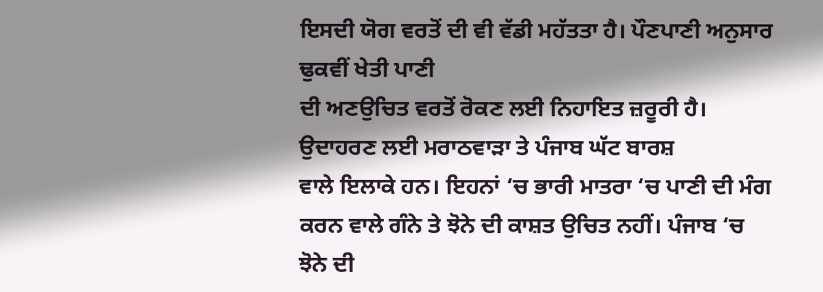ਇਸਦੀ ਯੋਗ ਵਰਤੋਂ ਦੀ ਵੀ ਵੱਡੀ ਮਹੱਤਤਾ ਹੈ। ਪੌਣਪਾਣੀ ਅਨੁਸਾਰ ਢੁਕਵੀਂ ਖੇਤੀ ਪਾਣੀ
ਦੀ ਅਣਉਚਿਤ ਵਰਤੋਂ ਰੋਕਣ ਲਈ ਨਿਹਾਇਤ ਜ਼ਰੂਰੀ ਹੈ। ਉਦਾਹਰਣ ਲਈ ਮਰਾਠਵਾੜਾ ਤੇ ਪੰਜਾਬ ਘੱਟ ਬਾਰਸ਼
ਵਾਲੇ ਇਲਾਕੇ ਹਨ। ਇਹਨਾਂ ‘ਚ ਭਾਰੀ ਮਾਤਰਾ ‘ਚ ਪਾਣੀ ਦੀ ਮੰਗ ਕਰਨ ਵਾਲੇ ਗੰਨੇ ਤੇ ਝੋਨੇ ਦੀ ਕਾਸ਼ਤ ਉਚਿਤ ਨਹੀਂ। ਪੰਜਾਬ ‘ਚ ਝੋਨੇ ਦੀ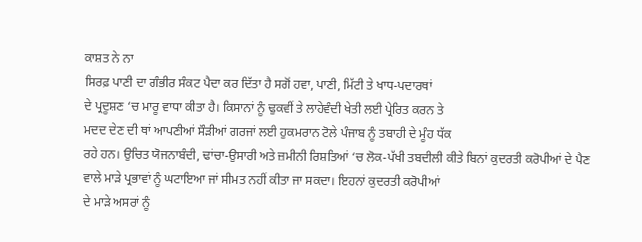ਕਾਸ਼ਤ ਨੇ ਨਾ
ਸਿਰਫ਼ ਪਾਣੀ ਦਾ ਗੰਭੀਰ ਸੰਕਟ ਪੈਦਾ ਕਰ ਦਿੱਤਾ ਹੈ ਸਗੋਂ ਹਵਾ, ਪਾਣੀ, ਮਿੱਟੀ ਤੇ ਖਾਧ-ਪਦਾਰਥਾਂ
ਦੇ ਪ੍ਰਦੂਸ਼ਣ ‘ਚ ਮਾਰੂ ਵਾਧਾ ਕੀਤਾ ਹੈ। ਕਿਸਾਨਾਂ ਨੂੰ ਢੁਕਵੀਂ ਤੇ ਲਾਹੇਵੰਦੀ ਖੇਤੀ ਲਈ ਪ੍ਰੇਰਿਤ ਕਰਨ ਤੇ
ਮਦਦ ਦੇਣ ਦੀ ਥਾਂ ਆਪਣੀਆਂ ਸੌੜੀਆਂ ਗਰਜਾਂ ਲਈ ਹੁਕਮਰਾਨ ਟੋਲੇ ਪੰਜਾਬ ਨੂੰ ਤਬਾਹੀ ਦੇ ਮੂੰਹ ਧੱਕ
ਰਹੇ ਹਨ। ਉਚਿਤ ਯੋਜਨਾਬੰਦੀ, ਢਾਂਚਾ-ਉਸਾਰੀ ਅਤੇ ਜ਼ਮੀਨੀ ਰਿਸ਼ਤਿਆਂ ‘ਚ ਲੋਕ-ਪੱਖੀ ਤਬਦੀਲੀ ਕੀਤੇ ਬਿਨਾਂ ਕੁਦਰਤੀ ਕਰੋਪੀਆਂ ਦੇ ਪੈਣ
ਵਾਲੇ ਮਾੜੇ ਪ੍ਰਭਾਵਾਂ ਨੂੰ ਘਟਾਇਆ ਜਾਂ ਸੀਮਤ ਨਹੀਂ ਕੀਤਾ ਜਾ ਸਕਦਾ। ਇਹਨਾਂ ਕੁਦਰਤੀ ਕਰੋਪੀਆਂ
ਦੇ ਮਾੜੇ ਅਸਰਾਂ ਨੂੰ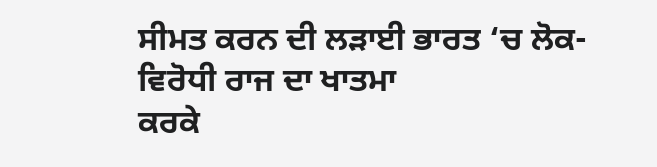ਸੀਮਤ ਕਰਨ ਦੀ ਲੜਾਈ ਭਾਰਤ ‘ਚ ਲੋਕ-ਵਿਰੋਧੀ ਰਾਜ ਦਾ ਖਾਤਮਾ
ਕਰਕੇ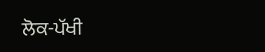ਲੋਕ-ਪੱਖੀ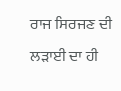ਰਾਜ ਸਿਰਜਣ ਦੀ ਲੜਾਈ ਦਾ ਹੀ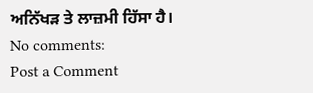ਅਨਿੱਖੜ ਤੇ ਲਾਜ਼ਮੀ ਹਿੱਸਾ ਹੈ।
No comments:
Post a Comment